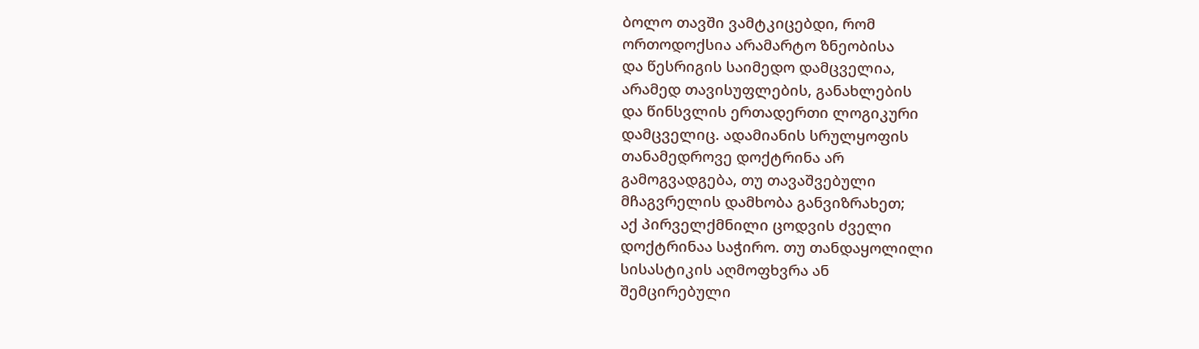ბოლო თავში ვამტკიცებდი, რომ
ორთოდოქსია არამარტო ზნეობისა
და წესრიგის საიმედო დამცველია,
არამედ თავისუფლების, განახლების
და წინსვლის ერთადერთი ლოგიკური
დამცველიც. ადამიანის სრულყოფის
თანამედროვე დოქტრინა არ
გამოგვადგება, თუ თავაშვებული
მჩაგვრელის დამხობა განვიზრახეთ;
აქ პირველქმნილი ცოდვის ძველი
დოქტრინაა საჭირო. თუ თანდაყოლილი
სისასტიკის აღმოფხვრა ან
შემცირებული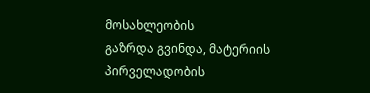მოსახლეობის
გაზრდა გვინდა, მატერიის
პირველადობის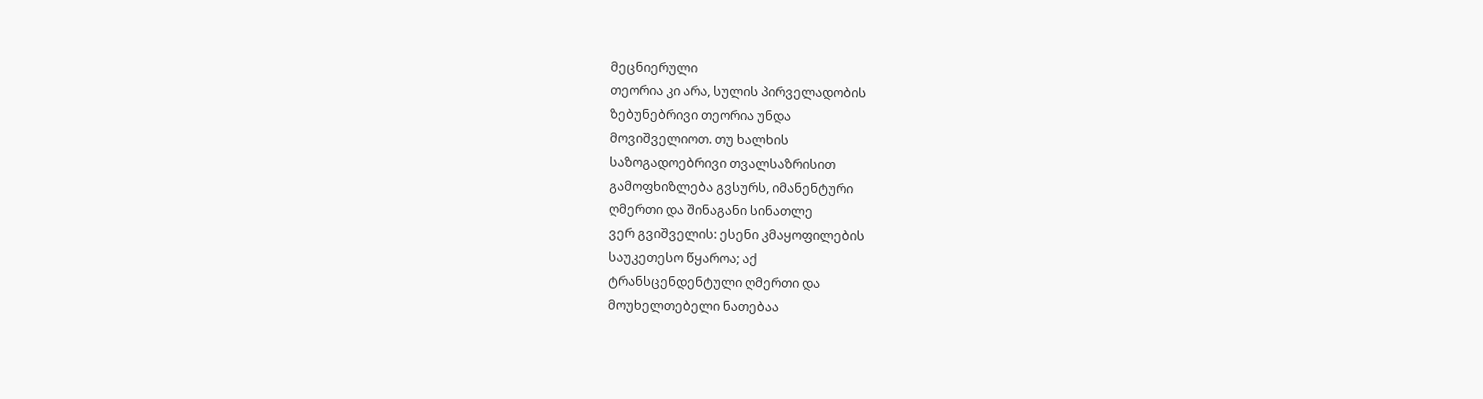მეცნიერული
თეორია კი არა, სულის პირველადობის
ზებუნებრივი თეორია უნდა
მოვიშველიოთ. თუ ხალხის
საზოგადოებრივი თვალსაზრისით
გამოფხიზლება გვსურს, იმანენტური
ღმერთი და შინაგანი სინათლე
ვერ გვიშველის: ესენი კმაყოფილების
საუკეთესო წყაროა; აქ
ტრანსცენდენტული ღმერთი და
მოუხელთებელი ნათებაა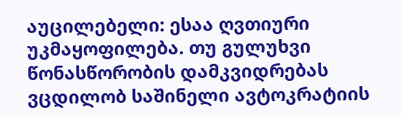აუცილებელი: ესაა ღვთიური
უკმაყოფილება. თუ გულუხვი
წონასწორობის დამკვიდრებას
ვცდილობ საშინელი ავტოკრატიის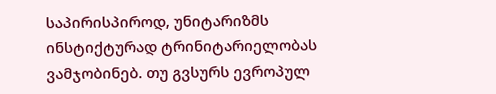საპირისპიროდ, უნიტარიზმს
ინსტიქტურად ტრინიტარიელობას
ვამჯობინებ. თუ გვსურს ევროპულ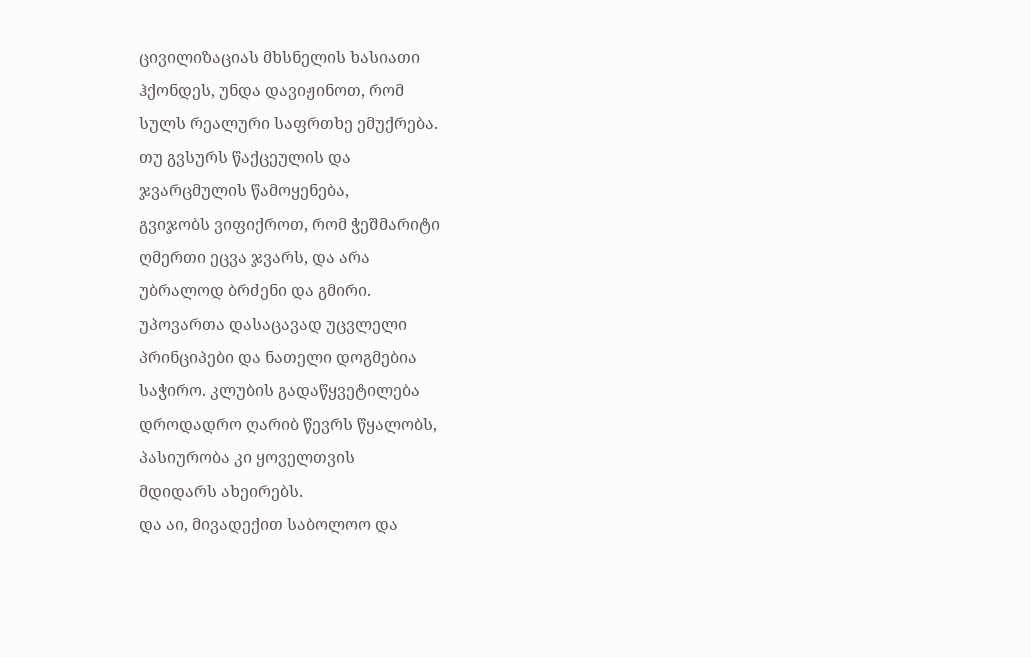ცივილიზაციას მხსნელის ხასიათი
ჰქონდეს, უნდა დავიჟინოთ, რომ
სულს რეალური საფრთხე ემუქრება.
თუ გვსურს წაქცეულის და
ჯვარცმულის წამოყენება,
გვიჯობს ვიფიქროთ, რომ ჭეშმარიტი
ღმერთი ეცვა ჯვარს, და არა
უბრალოდ ბრძენი და გმირი.
უპოვართა დასაცავად უცვლელი
პრინციპები და ნათელი დოგმებია
საჭირო. კლუბის გადაწყვეტილება
დროდადრო ღარიბ წევრს წყალობს,
პასიურობა კი ყოველთვის
მდიდარს ახეირებს.
და აი, მივადექით საბოლოო და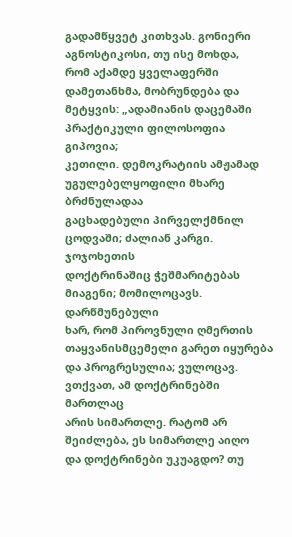გადამწყვეტ კითხვას. გონიერი
აგნოსტიკოსი, თუ ისე მოხდა,
რომ აქამდე ყველაფერში
დამეთანხმა, მობრუნდება და
მეტყვის: „ადამიანის დაცემაში
პრაქტიკული ფილოსოფია გიპოვია;
კეთილი. დემოკრატიის ამჟამად
უგულებელყოფილი მხარე ბრძნულადაა
გაცხადებული პირველქმნილ
ცოდვაში; ძალიან კარგი. ჯოჯოხეთის
დოქტრინაშიც ჭეშმარიტებას
მიაგენი; მომილოცავს. დარწმუნებული
ხარ, რომ პიროვნული ღმერთის
თაყვანისმცემელი გარეთ იყურება
და პროგრესულია; ვულოცავ.
ვთქვათ, ამ დოქტრინებში მართლაც
არის სიმართლე. რატომ არ
შეიძლება, ეს სიმართლე აიღო
და დოქტრინები უკუაგდო? თუ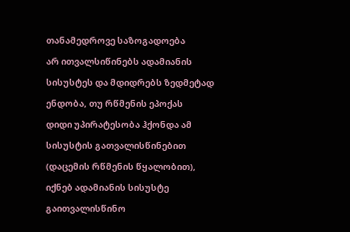თანამედროვე საზოგადოება
არ ითვალსიწინებს ადამიანის
სისუსტეს და მდიდრებს ზედმეტად
ენდობა, თუ რწმენის ეპოქას
დიდი უპირატესობა ჰქონდა ამ
სისუსტის გათვალისწინებით
(დაცემის რწმენის წყალობით),
იქნებ ადამიანის სისუსტე
გაითვალისწინო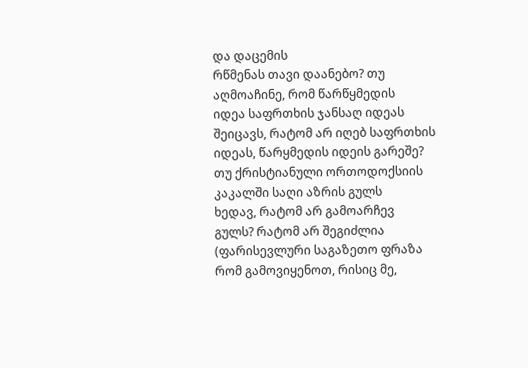და დაცემის
რწმენას თავი დაანებო? თუ
აღმოაჩინე, რომ წარწყმედის
იდეა საფრთხის ჯანსაღ იდეას
შეიცავს, რატომ არ იღებ საფრთხის
იდეას, წარყმედის იდეის გარეშე?
თუ ქრისტიანული ორთოდოქსიის
კაკალში საღი აზრის გულს
ხედავ, რატომ არ გამოარჩევ
გულს? რატომ არ შეგიძლია
(ფარისევლური საგაზეთო ფრაზა
რომ გამოვიყენოთ, რისიც მე,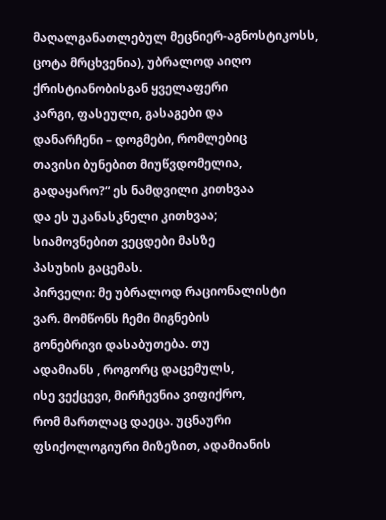მაღალგანათლებულ მეცნიერ-აგნოსტიკოსს,
ცოტა მრცხვენია), უბრალოდ აიღო
ქრისტიანობისგან ყველაფერი
კარგი, ფასეული, გასაგები და
დანარჩენი – დოგმები, რომლებიც
თავისი ბუნებით მიუწვდომელია,
გადაყარო?“ ეს ნამდვილი კითხვაა
და ეს უკანასკნელი კითხვაა;
სიამოვნებით ვეცდები მასზე
პასუხის გაცემას.
პირველი: მე უბრალოდ რაციონალისტი
ვარ. მომწონს ჩემი მიგნების
გონებრივი დასაბუთება. თუ
ადამიანს , როგორც დაცემულს,
ისე ვექცევი, მირჩევნია ვიფიქრო,
რომ მართლაც დაეცა. უცნაური
ფსიქოლოგიური მიზეზით, ადამიანის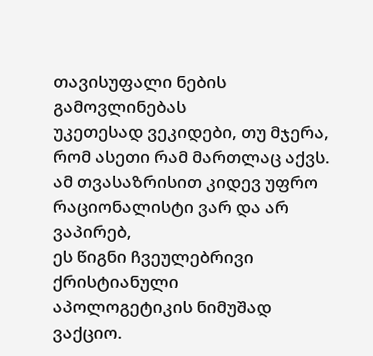თავისუფალი ნების გამოვლინებას
უკეთესად ვეკიდები, თუ მჯერა,
რომ ასეთი რამ მართლაც აქვს.
ამ თვასაზრისით კიდევ უფრო
რაციონალისტი ვარ და არ ვაპირებ,
ეს წიგნი ჩვეულებრივი ქრისტიანული
აპოლოგეტიკის ნიმუშად ვაქციო.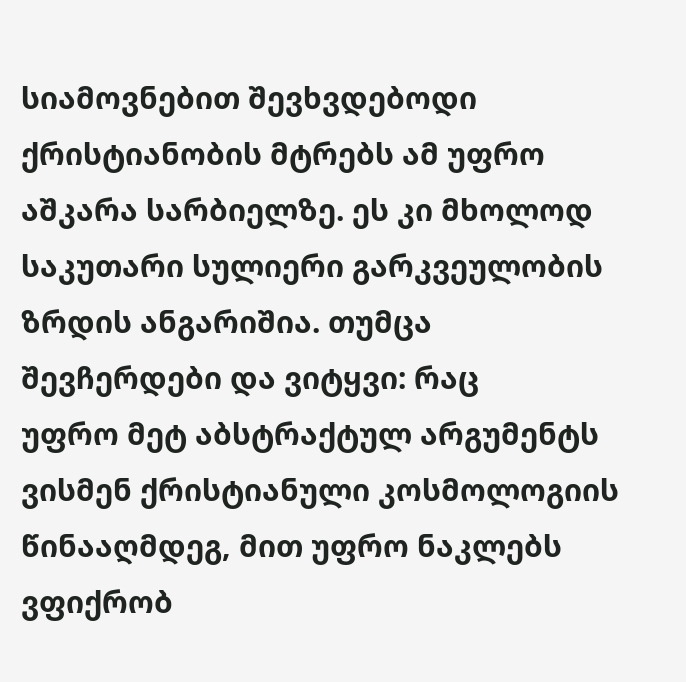სიამოვნებით შევხვდებოდი
ქრისტიანობის მტრებს ამ უფრო
აშკარა სარბიელზე. ეს კი მხოლოდ
საკუთარი სულიერი გარკვეულობის
ზრდის ანგარიშია. თუმცა
შევჩერდები და ვიტყვი: რაც
უფრო მეტ აბსტრაქტულ არგუმენტს
ვისმენ ქრისტიანული კოსმოლოგიის
წინააღმდეგ, მით უფრო ნაკლებს
ვფიქრობ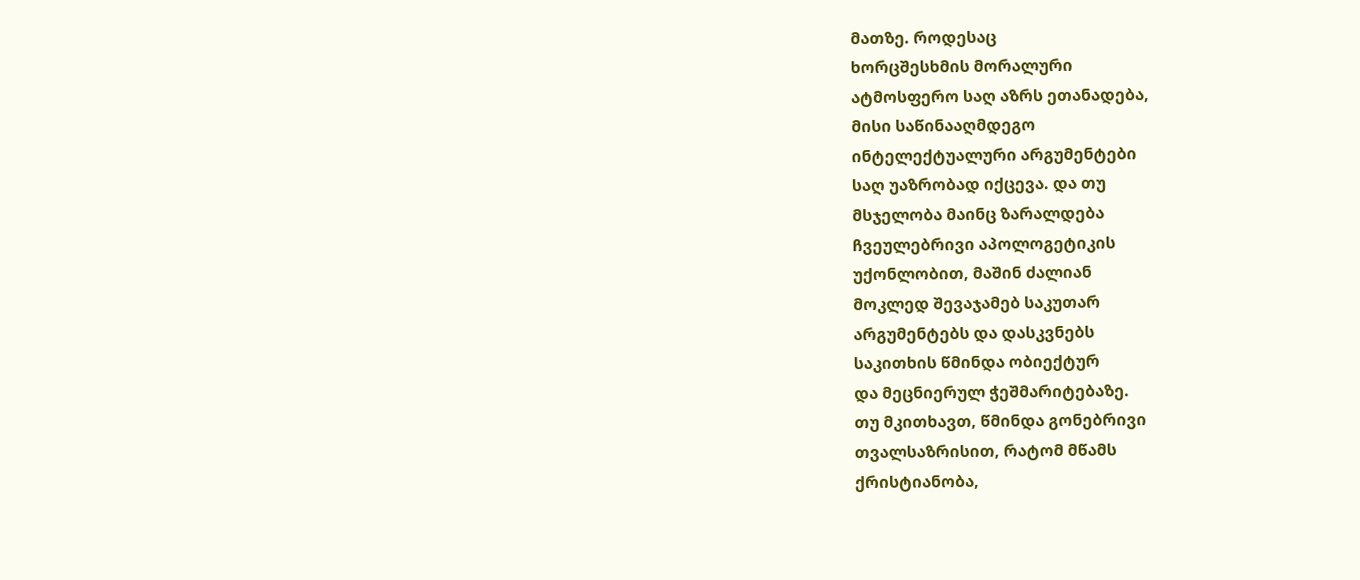მათზე. როდესაც
ხორცშესხმის მორალური
ატმოსფერო საღ აზრს ეთანადება,
მისი საწინააღმდეგო
ინტელექტუალური არგუმენტები
საღ უაზრობად იქცევა. და თუ
მსჯელობა მაინც ზარალდება
ჩვეულებრივი აპოლოგეტიკის
უქონლობით, მაშინ ძალიან
მოკლედ შევაჯამებ საკუთარ
არგუმენტებს და დასკვნებს
საკითხის წმინდა ობიექტურ
და მეცნიერულ ჭეშმარიტებაზე.
თუ მკითხავთ, წმინდა გონებრივი
თვალსაზრისით, რატომ მწამს
ქრისტიანობა,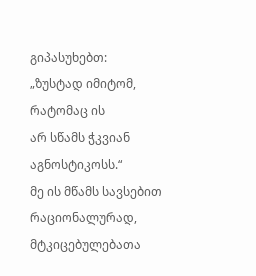გიპასუხებთ:
„ზუსტად იმიტომ, რატომაც ის
არ სწამს ჭკვიან აგნოსტიკოსს.“
მე ის მწამს სავსებით რაციონალურად,
მტკიცებულებათა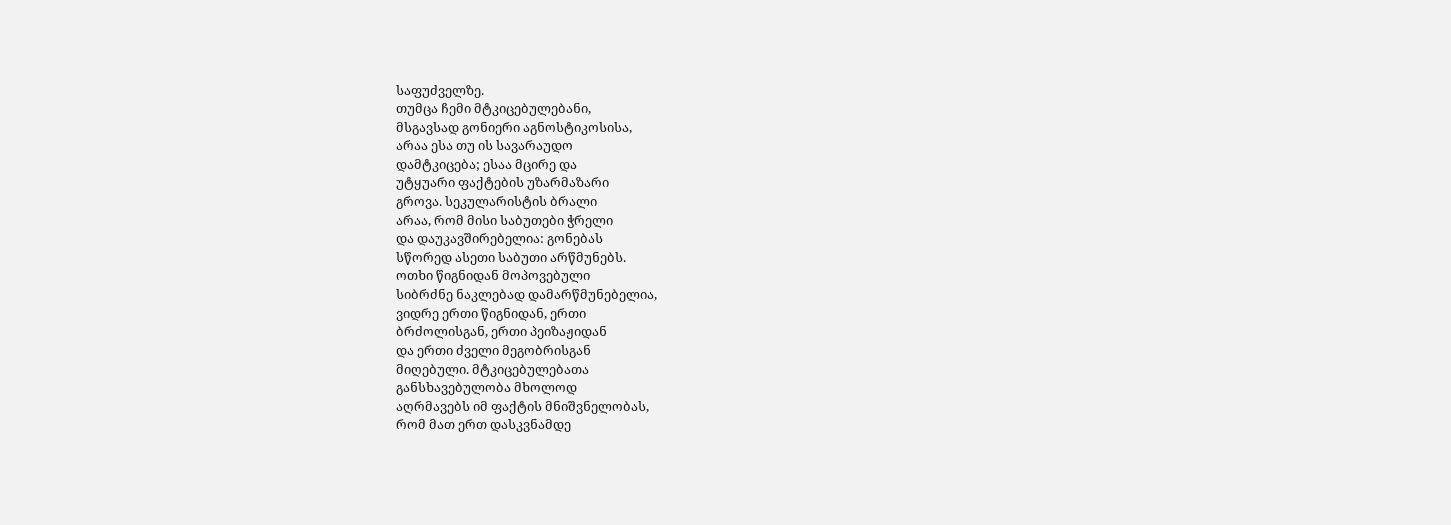საფუძველზე.
თუმცა ჩემი მტკიცებულებანი,
მსგავსად გონიერი აგნოსტიკოსისა,
არაა ესა თუ ის სავარაუდო
დამტკიცება; ესაა მცირე და
უტყუარი ფაქტების უზარმაზარი
გროვა. სეკულარისტის ბრალი
არაა, რომ მისი საბუთები ჭრელი
და დაუკავშირებელია: გონებას
სწორედ ასეთი საბუთი არწმუნებს.
ოთხი წიგნიდან მოპოვებული
სიბრძნე ნაკლებად დამარწმუნებელია,
ვიდრე ერთი წიგნიდან, ერთი
ბრძოლისგან, ერთი პეიზაჟიდან
და ერთი ძველი მეგობრისგან
მიღებული. მტკიცებულებათა
განსხავებულობა მხოლოდ
აღრმავებს იმ ფაქტის მნიშვნელობას,
რომ მათ ერთ დასკვნამდე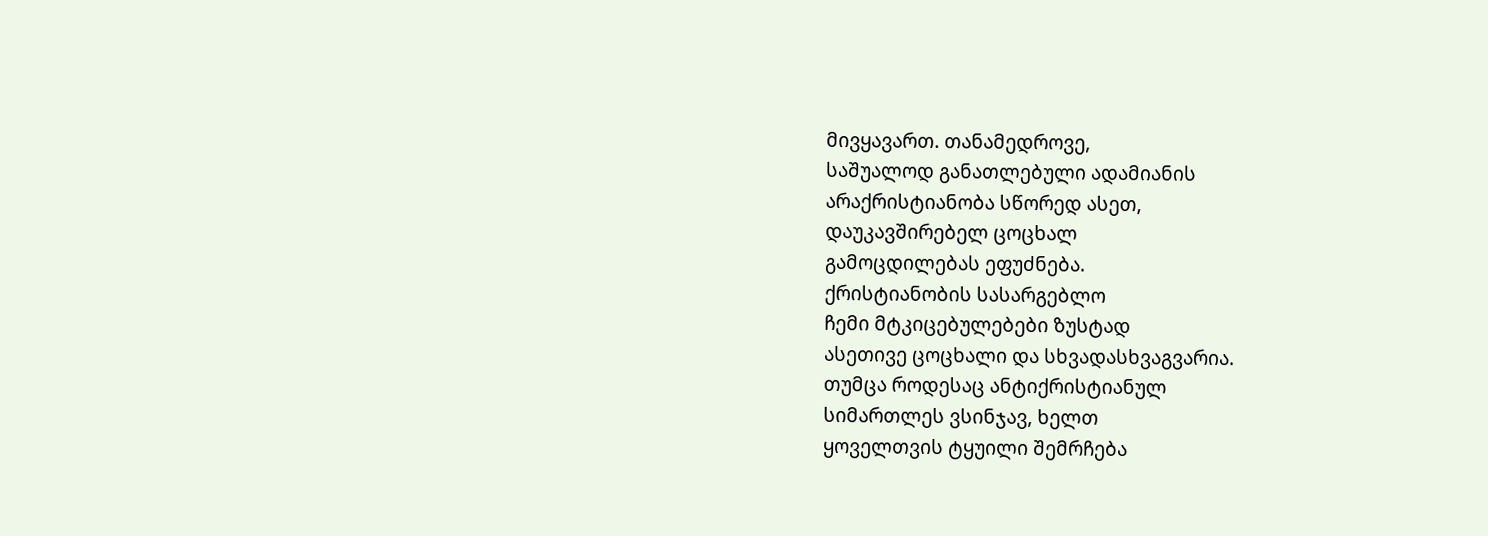მივყავართ. თანამედროვე,
საშუალოდ განათლებული ადამიანის
არაქრისტიანობა სწორედ ასეთ,
დაუკავშირებელ ცოცხალ
გამოცდილებას ეფუძნება.
ქრისტიანობის სასარგებლო
ჩემი მტკიცებულებები ზუსტად
ასეთივე ცოცხალი და სხვადასხვაგვარია.
თუმცა როდესაც ანტიქრისტიანულ
სიმართლეს ვსინჯავ, ხელთ
ყოველთვის ტყუილი შემრჩება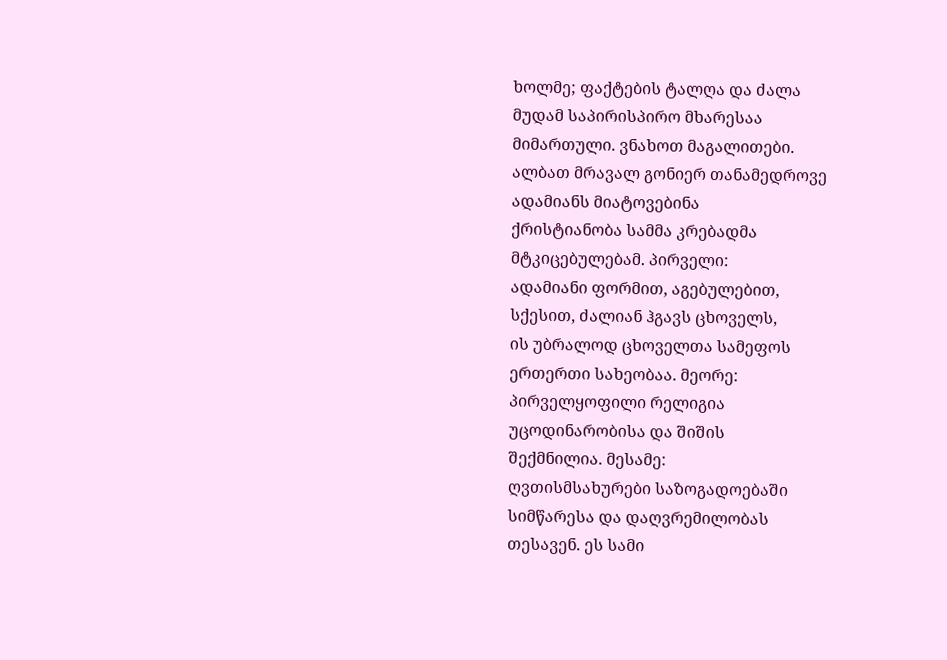ხოლმე; ფაქტების ტალღა და ძალა
მუდამ საპირისპირო მხარესაა
მიმართული. ვნახოთ მაგალითები.
ალბათ მრავალ გონიერ თანამედროვე
ადამიანს მიატოვებინა
ქრისტიანობა სამმა კრებადმა
მტკიცებულებამ. პირველი:
ადამიანი ფორმით, აგებულებით,
სქესით, ძალიან ჰგავს ცხოველს,
ის უბრალოდ ცხოველთა სამეფოს
ერთერთი სახეობაა. მეორე:
პირველყოფილი რელიგია
უცოდინარობისა და შიშის
შექმნილია. მესამე:
ღვთისმსახურები საზოგადოებაში
სიმწარესა და დაღვრემილობას
თესავენ. ეს სამი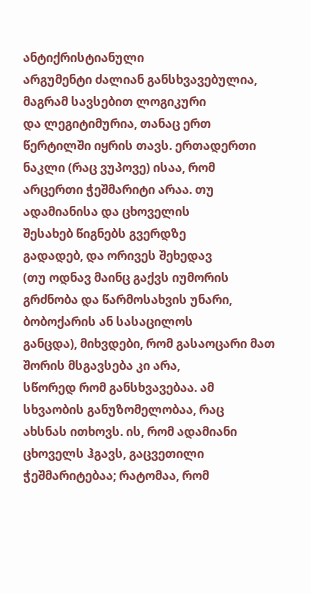ანტიქრისტიანული
არგუმენტი ძალიან განსხვავებულია,
მაგრამ სავსებით ლოგიკური
და ლეგიტიმურია, თანაც ერთ
წერტილში იყრის თავს. ერთადერთი
ნაკლი (რაც ვუპოვე) ისაა, რომ
არცერთი ჭეშმარიტი არაა. თუ
ადამიანისა და ცხოველის
შესახებ წიგნებს გვერდზე
გადადებ, და ორივეს შეხედავ
(თუ ოდნავ მაინც გაქვს იუმორის
გრძნობა და წარმოსახვის უნარი,
ბობოქარის ან სასაცილოს
განცდა), მიხვდები, რომ გასაოცარი მათ შორის მსგავსება კი არა,
სწორედ რომ განსხვავებაა. ამ
სხვაობის განუზომელობაა, რაც
ახსნას ითხოვს. ის, რომ ადამიანი
ცხოველს ჰგავს, გაცვეთილი
ჭეშმარიტებაა; რატომაა, რომ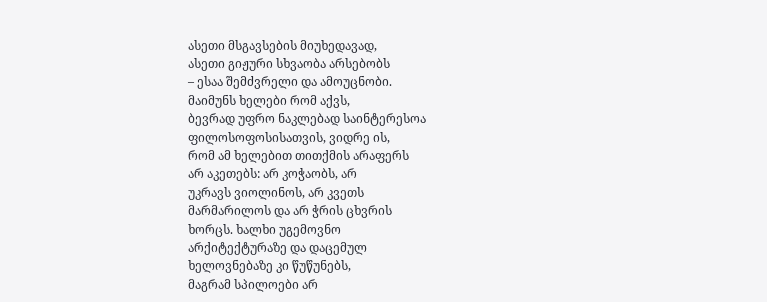ასეთი მსგავსების მიუხედავად,
ასეთი გიჟური სხვაობა არსებობს
– ესაა შემძვრელი და ამოუცნობი.
მაიმუნს ხელები რომ აქვს,
ბევრად უფრო ნაკლებად საინტერესოა
ფილოსოფოსისათვის, ვიდრე ის,
რომ ამ ხელებით თითქმის არაფერს
არ აკეთებს: არ კოჭაობს, არ
უკრავს ვიოლინოს, არ კვეთს
მარმარილოს და არ ჭრის ცხვრის
ხორცს. ხალხი უგემოვნო
არქიტექტურაზე და დაცემულ
ხელოვნებაზე კი წუწუნებს,
მაგრამ სპილოები არ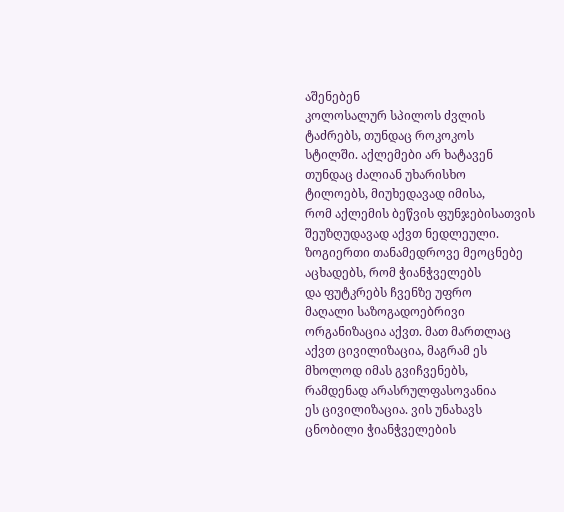აშენებენ
კოლოსალურ სპილოს ძვლის
ტაძრებს, თუნდაც როკოკოს
სტილში. აქლემები არ ხატავენ
თუნდაც ძალიან უხარისხო
ტილოებს, მიუხედავად იმისა,
რომ აქლემის ბეწვის ფუნჯებისათვის
შეუზღუდავად აქვთ ნედლეული.
ზოგიერთი თანამედროვე მეოცნებე
აცხადებს, რომ ჭიანჭველებს
და ფუტკრებს ჩვენზე უფრო
მაღალი საზოგადოებრივი
ორგანიზაცია აქვთ. მათ მართლაც
აქვთ ცივილიზაცია, მაგრამ ეს
მხოლოდ იმას გვიჩვენებს,
რამდენად არასრულფასოვანია
ეს ცივილიზაცია. ვის უნახავს
ცნობილი ჭიანჭველების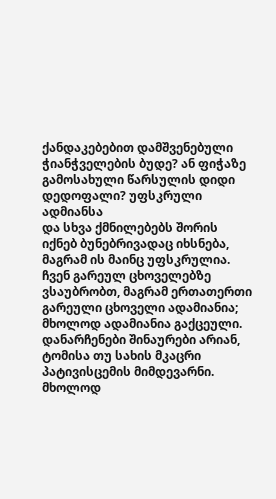ქანდაკებებით დამშვენებული
ჭიანჭველების ბუდე? ან ფიჭაზე
გამოსახული წარსულის დიდი
დედოფალი? უფსკრული ადმიანსა
და სხვა ქმნილებებს შორის
იქნებ ბუნებრივადაც იხსნება,
მაგრამ ის მაინც უფსკრულია.
ჩვენ გარეულ ცხოველებზე
ვსაუბრობთ, მაგრამ ერთათერთი
გარეული ცხოველი ადამიანია;
მხოლოდ ადამიანია გაქცეული.
დანარჩენები შინაურები არიან,
ტომისა თუ სახის მკაცრი
პატივისცემის მიმდევარნი.
მხოლოდ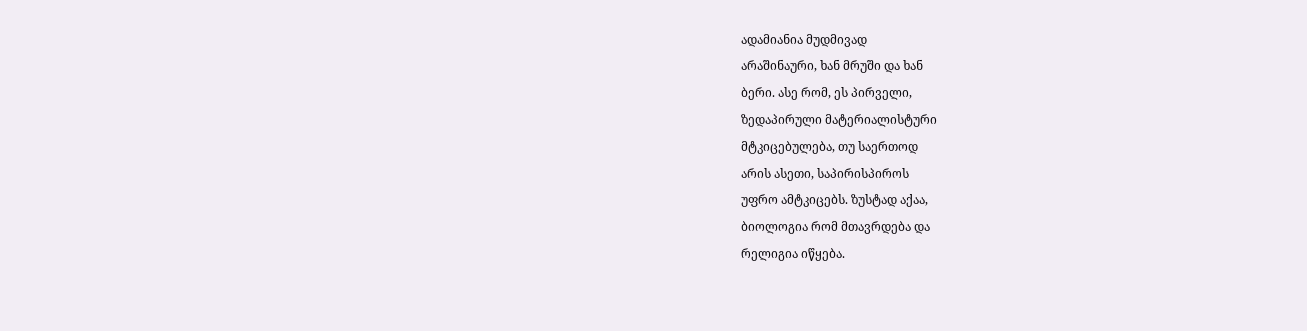ადამიანია მუდმივად
არაშინაური, ხან მრუში და ხან
ბერი. ასე რომ, ეს პირველი,
ზედაპირული მატერიალისტური
მტკიცებულება, თუ საერთოდ
არის ასეთი, საპირისპიროს
უფრო ამტკიცებს. ზუსტად აქაა,
ბიოლოგია რომ მთავრდება და
რელიგია იწყება.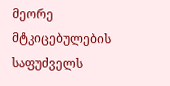მეორე მტკიცებულების საფუძველს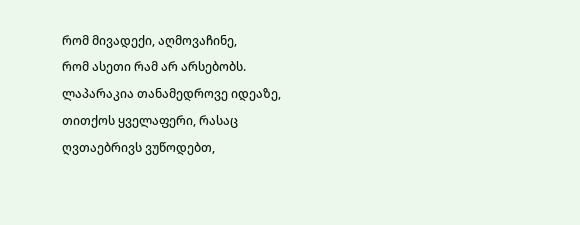რომ მივადექი, აღმოვაჩინე,
რომ ასეთი რამ არ არსებობს.
ლაპარაკია თანამედროვე იდეაზე,
თითქოს ყველაფერი, რასაც
ღვთაებრივს ვუწოდებთ,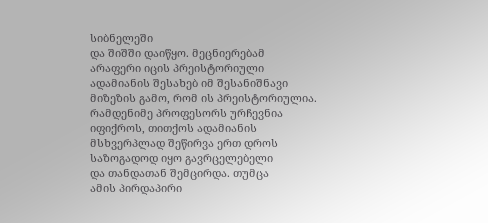სიბნელეში
და შიშში დაიწყო. მეცნიერებამ
არაფერი იცის პრეისტორიული
ადამიანის შესახებ იმ შესანიშნავი
მიზეზის გამო, რომ ის პრეისტორიულია.
რამდენიმე პროფესორს ურჩევნია
იფიქროს, თითქოს ადამიანის
მსხვერპლად შეწირვა ერთ დროს
საზოგადოდ იყო გავრცელებელი
და თანდათან შემცირდა. თუმცა
ამის პირდაპირი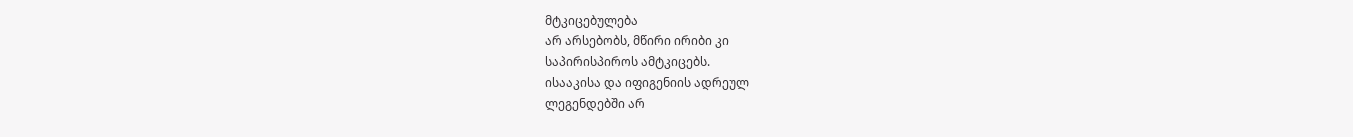მტკიცებულება
არ არსებობს, მწირი ირიბი კი
საპირისპიროს ამტკიცებს.
ისააკისა და იფიგენიის ადრეულ
ლეგენდებში არ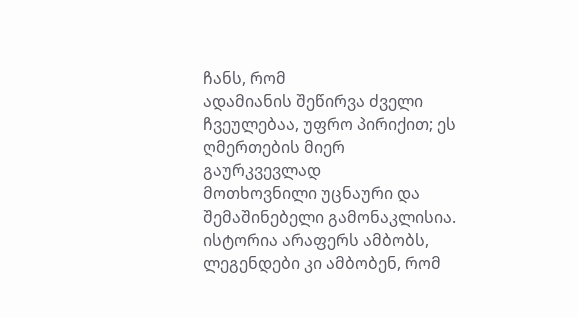ჩანს, რომ
ადამიანის შეწირვა ძველი
ჩვეულებაა, უფრო პირიქით; ეს
ღმერთების მიერ გაურკვევლად
მოთხოვნილი უცნაური და
შემაშინებელი გამონაკლისია.
ისტორია არაფერს ამბობს,
ლეგენდები კი ამბობენ, რომ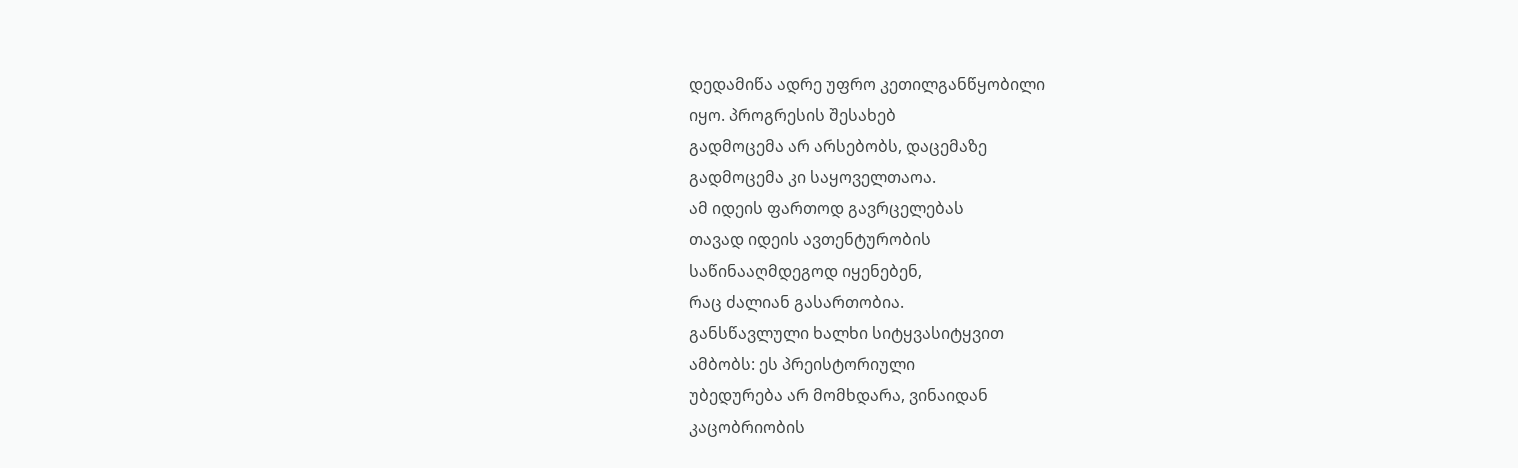დედამიწა ადრე უფრო კეთილგანწყობილი
იყო. პროგრესის შესახებ
გადმოცემა არ არსებობს, დაცემაზე
გადმოცემა კი საყოველთაოა.
ამ იდეის ფართოდ გავრცელებას
თავად იდეის ავთენტურობის
საწინააღმდეგოდ იყენებენ,
რაც ძალიან გასართობია.
განსწავლული ხალხი სიტყვასიტყვით
ამბობს: ეს პრეისტორიული
უბედურება არ მომხდარა, ვინაიდან
კაცობრიობის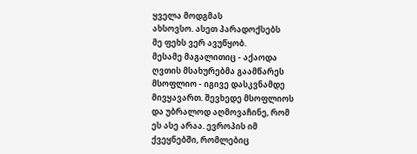ყველა მოდგმას
ახსოვსო. ასეთ პარადოქსებს
მე ფეხს ვერ ავუწყობ.
მესამე მაგალითიც - აქაოდა
ღვთის მსახურებმა გაამწარეს
მსოფლიო - იგივე დასკვნამდე
მივყავართ. შევხედე მსოფლიოს
და უბრალოდ აღმოვაჩინე, რომ
ეს ასე არაა. ევროპის იმ
ქვეყნებში, რომლებიც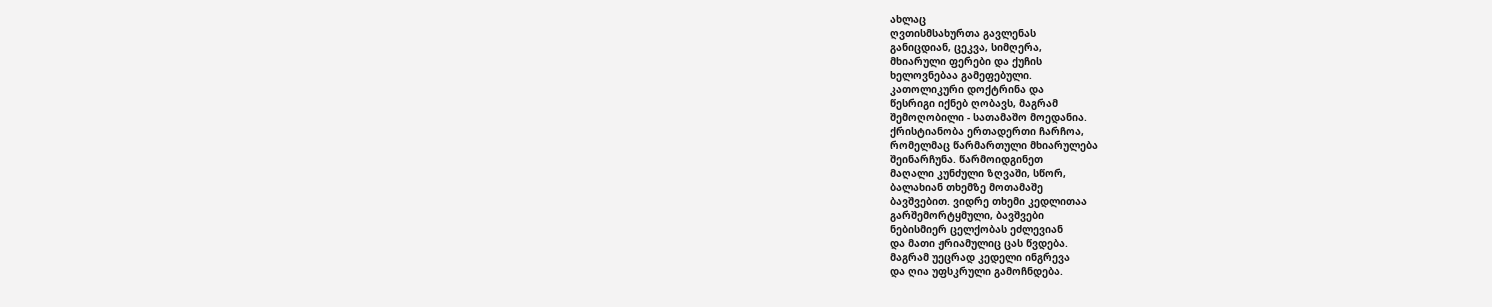ახლაც
ღვთისმსახურთა გავლენას
განიცდიან, ცეკვა, სიმღერა,
მხიარული ფერები და ქუჩის
ხელოვნებაა გამეფებული.
კათოლიკური დოქტრინა და
წესრიგი იქნებ ღობავს, მაგრამ
შემოღობილი - სათამაშო მოედანია.
ქრისტიანობა ერთადერთი ჩარჩოა,
რომელმაც წარმართული მხიარულება
შეინარჩუნა. წარმოიდგინეთ
მაღალი კუნძული ზღვაში, სწორ,
ბალახიან თხემზე მოთამაშე
ბავშვებით. ვიდრე თხემი კედლითაა
გარშემორტყმული, ბავშვები
ნებისმიერ ცელქობას ეძლევიან
და მათი ჟრიამულიც ცას წვდება.
მაგრამ უეცრად კედელი ინგრევა
და ღია უფსკრული გამოჩნდება.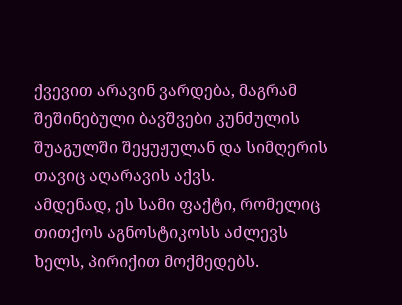ქვევით არავინ ვარდება, მაგრამ
შეშინებული ბავშვები კუნძულის
შუაგულში შეყუჟულან და სიმღერის
თავიც აღარავის აქვს.
ამდენად, ეს სამი ფაქტი, რომელიც
თითქოს აგნოსტიკოსს აძლევს
ხელს, პირიქით მოქმედებს.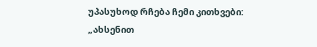უპასუხოდ რჩება ჩემი კითხვები:
„ახსენით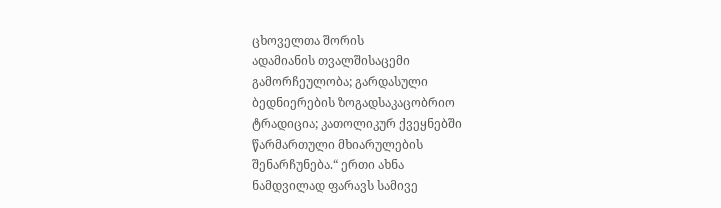ცხოველთა შორის
ადამიანის თვალშისაცემი
გამორჩეულობა; გარდასული
ბედნიერების ზოგადსაკაცობრიო
ტრადიცია; კათოლიკურ ქვეყნებში
წარმართული მხიარულების
შენარჩუნება.“ ერთი ახნა
ნამდვილად ფარავს სამივე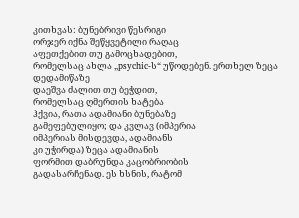კითხვას: ბუნებრივი წესრიგი
ორჯერ იქნა შეწყვეტილი რაღაც
აფეთქებით თუ გამოცხადებით,
რომელსაც ახლა „psychic-ს“ უწოდებენ. ერთხელ ზეცა დედამიწაზე
დაეშვა ძალით თუ ბეჭდით,
რომელსაც ღმერთის ხატება
ჰქვია, რათა ადამიანი ბუნებაზე
გამეფებულიყო; და კვლავ (იმპერია
იმპერიას მისდევდა, ადამიანს
კი უჭირდა) ზეცა ადამიანის
ფორმით დაბრუნდა კაცობრიობის
გადასარჩენად. ეს ხსნის, რატომ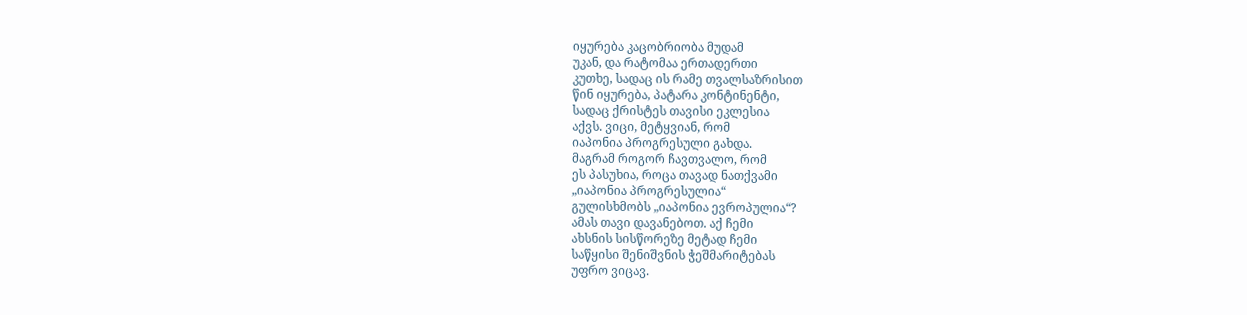იყურება კაცობრიობა მუდამ
უკან, და რატომაა ერთადერთი
კუთხე, სადაც ის რამე თვალსაზრისით
წინ იყურება, პატარა კონტინენტი,
სადაც ქრისტეს თავისი ეკლესია
აქვს. ვიცი, მეტყვიან, რომ
იაპონია პროგრესული გახდა.
მაგრამ როგორ ჩავთვალო, რომ
ეს პასუხია, როცა თავად ნათქვამი
„იაპონია პროგრესულია“
გულისხმობს „იაპონია ევროპულია“?
ამას თავი დავანებოთ. აქ ჩემი
ახსნის სისწორეზე მეტად ჩემი
საწყისი შენიშვნის ჭეშმარიტებას
უფრო ვიცავ.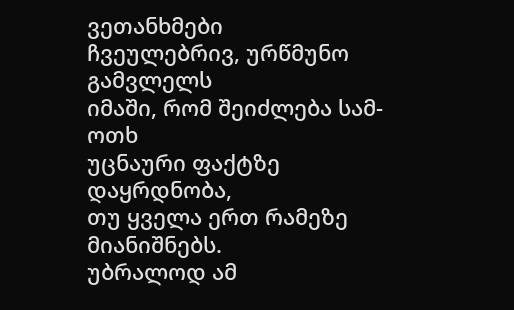ვეთანხმები
ჩვეულებრივ, ურწმუნო გამვლელს
იმაში, რომ შეიძლება სამ-ოთხ
უცნაური ფაქტზე დაყრდნობა,
თუ ყველა ერთ რამეზე მიანიშნებს.
უბრალოდ ამ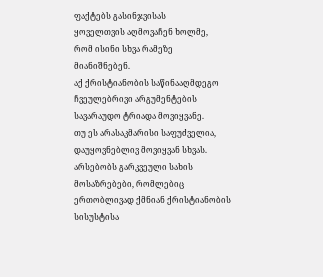ფაქტებს გასინჯვისას
ყოველთვის აღმოვაჩენ ხოლმე,
რომ ისინი სხვა რამეზე
მიანიშნებენ.
აქ ქრისტიანობის საწინააღმდეგო
ჩვეულებრივი არგუმენტების
სავარაუდო ტრიადა მოვიყვანე.
თუ ეს არასაკმარისი საფუძველია,
დაუყოვნებლივ მოვიყვან სხვას.
არსებობს გარკვეული სახის
მოსაზრებები, რომლებიც
ერთობლივად ქმნიან ქრისტიანობის
სისუსტისა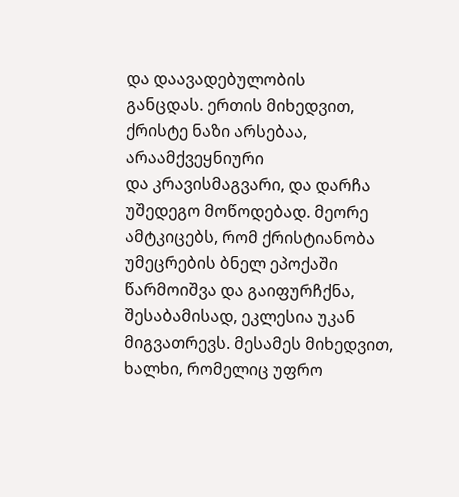და დაავადებულობის
განცდას. ერთის მიხედვით,
ქრისტე ნაზი არსებაა, არაამქვეყნიური
და კრავისმაგვარი, და დარჩა
უშედეგო მოწოდებად. მეორე
ამტკიცებს, რომ ქრისტიანობა
უმეცრების ბნელ ეპოქაში
წარმოიშვა და გაიფურჩქნა,
შესაბამისად, ეკლესია უკან
მიგვათრევს. მესამეს მიხედვით,
ხალხი, რომელიც უფრო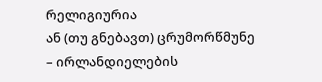რელიგიურია
ან (თუ გნებავთ) ცრუმორწმუნე
– ირლანდიელების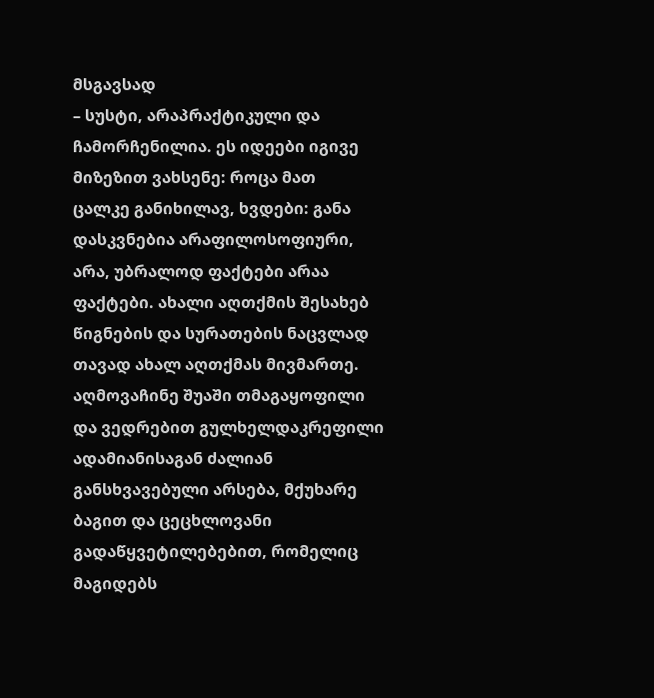მსგავსად
– სუსტი, არაპრაქტიკული და
ჩამორჩენილია. ეს იდეები იგივე
მიზეზით ვახსენე: როცა მათ
ცალკე განიხილავ, ხვდები: განა
დასკვნებია არაფილოსოფიური,
არა, უბრალოდ ფაქტები არაა
ფაქტები. ახალი აღთქმის შესახებ
წიგნების და სურათების ნაცვლად
თავად ახალ აღთქმას მივმართე.
აღმოვაჩინე შუაში თმაგაყოფილი
და ვედრებით გულხელდაკრეფილი
ადამიანისაგან ძალიან
განსხვავებული არსება, მქუხარე
ბაგით და ცეცხლოვანი
გადაწყვეტილებებით, რომელიც
მაგიდებს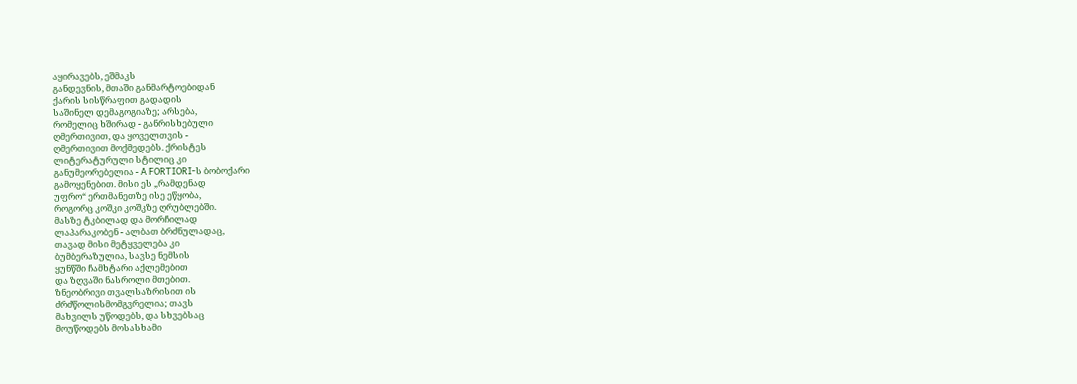აყირავებს, ეშმაკს
განდევნის, მთაში განმარტოებიდან
ქარის სისწრაფით გადადის
საშინელ დემაგოგიაზე; არსება,
რომელიც ხშირად - განრისხებული
ღმერთივით, და ყოველთვის -
ღმერთივით მოქმედებს. ქრისტეს
ლიტერატურული სტილიც კი
განუმეორებელია - A FORTIORI-ს ბობოქარი
გამოყენებით. მისი ეს „რამდენად
უფრო“ ერთმანეთზე ისე ეწყობა,
როგორც კოშკი კოშკზე ღრუბლებში.
მასზე ტკბილად და მორჩილად
ლაპარაკობენ - ალბათ ბრძნულადაც,
თავად მისი მეტყველება კი
ბუმბერაზულია, სავსე ნემსის
ყუნწში ჩამხტარი აქლემებით
და ზღვაში ნასროლი მთებით.
ზნეობრივი თვალსაზრისით ის
ძრძწოლისმომგვრელია; თავს
მახვილს უწოდებს, და სხვებსაც
მოუწოდებს მოსასხამი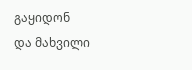გაყიდონ
და მახვილი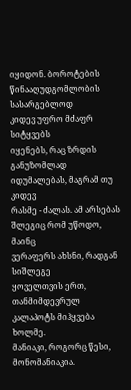იყიდონ. ბოროტების
წინააღუდგომლობის სასარგებლოდ
კიდევ უფრო მძაფრ სიტყვებს
იყენებს, რაც ზრდის განუზომლად
იდუმალებას, მაგრამ თუ კიდევ
რასმე - ძალას. ამ არსებას
შლეგიც რომ უწოდო, მაინც
ვერაფერს ახსნი, რადგან სიშლეგე
ყოველთვის ერთ, თანმიმდევრულ
კალაპოტს მიჰყვება ხოლმე.
მანიაკი, როგორც წესი, მონომანიაკია.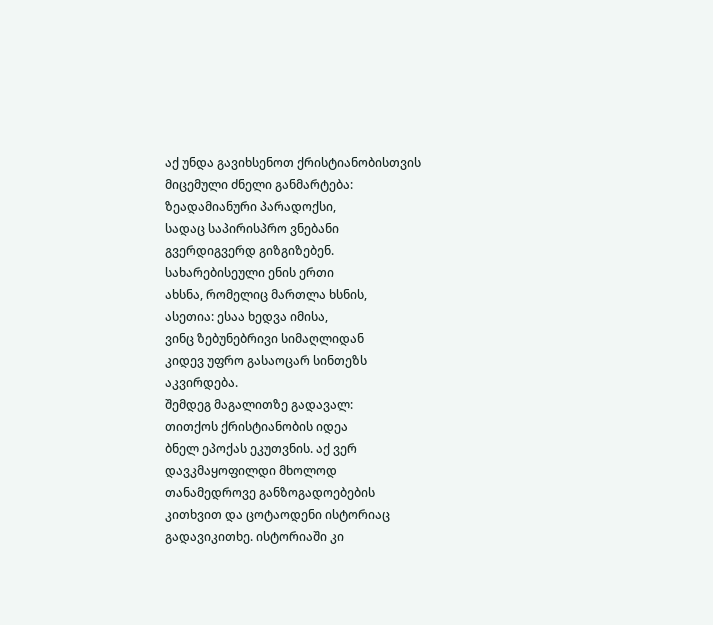აქ უნდა გავიხსენოთ ქრისტიანობისთვის
მიცემული ძნელი განმარტება:
ზეადამიანური პარადოქსი,
სადაც საპირისპრო ვნებანი
გვერდიგვერდ გიზგიზებენ.
სახარებისეული ენის ერთი
ახსნა, რომელიც მართლა ხსნის,
ასეთია: ესაა ხედვა იმისა,
ვინც ზებუნებრივი სიმაღლიდან
კიდევ უფრო გასაოცარ სინთეზს
აკვირდება.
შემდეგ მაგალითზე გადავალ:
თითქოს ქრისტიანობის იდეა
ბნელ ეპოქას ეკუთვნის. აქ ვერ
დავკმაყოფილდი მხოლოდ
თანამედროვე განზოგადოებების
კითხვით და ცოტაოდენი ისტორიაც
გადავიკითხე. ისტორიაში კი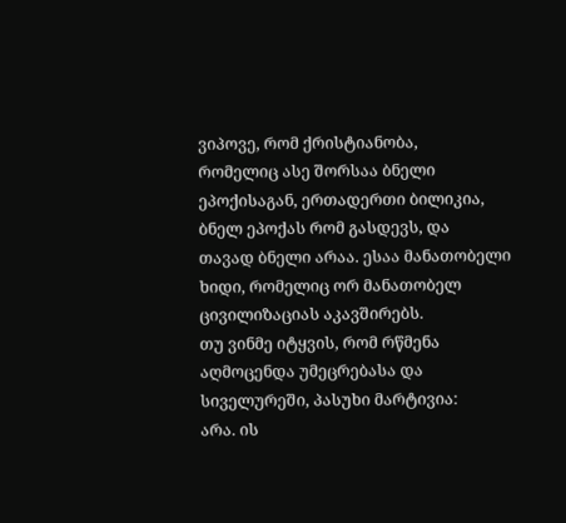ვიპოვე, რომ ქრისტიანობა,
რომელიც ასე შორსაა ბნელი
ეპოქისაგან, ერთადერთი ბილიკია,
ბნელ ეპოქას რომ გასდევს, და
თავად ბნელი არაა. ესაა მანათობელი
ხიდი, რომელიც ორ მანათობელ
ცივილიზაციას აკავშირებს.
თუ ვინმე იტყვის, რომ რწმენა
აღმოცენდა უმეცრებასა და
სიველურეში, პასუხი მარტივია:
არა. ის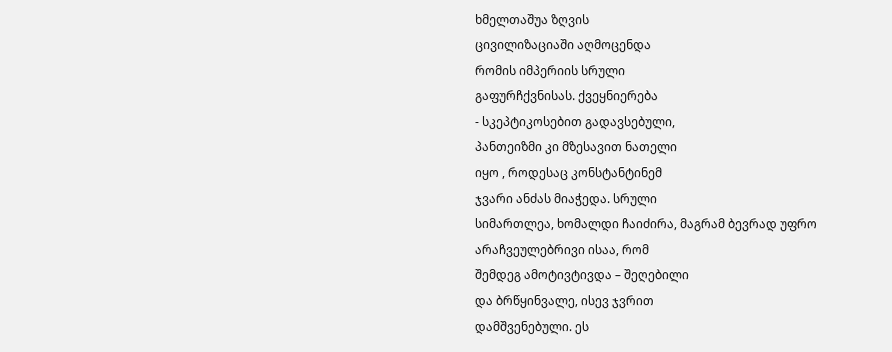ხმელთაშუა ზღვის
ცივილიზაციაში აღმოცენდა
რომის იმპერიის სრული
გაფურჩქვნისას. ქვეყნიერება
- სკეპტიკოსებით გადავსებული,
პანთეიზმი კი მზესავით ნათელი
იყო , როდესაც კონსტანტინემ
ჯვარი ანძას მიაჭედა. სრული
სიმართლეა, ხომალდი ჩაიძირა, მაგრამ ბევრად უფრო
არაჩვეულებრივი ისაა, რომ
შემდეგ ამოტივტივდა – შეღებილი
და ბრწყინვალე, ისევ ჯვრით
დამშვენებული. ეს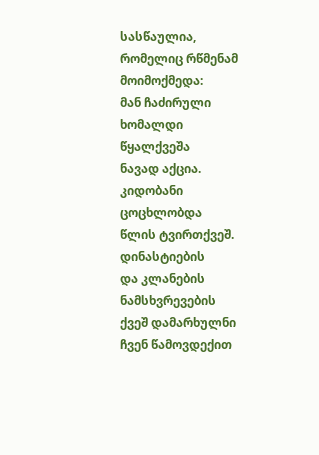სასწაულია,
რომელიც რწმენამ მოიმოქმედა:
მან ჩაძირული ხომალდი წყალქვეშა
ნავად აქცია. კიდობანი ცოცხლობდა
წლის ტვირთქვეშ. დინასტიების
და კლანების ნამსხვრევების
ქვეშ დამარხულნი ჩვენ წამოვდექით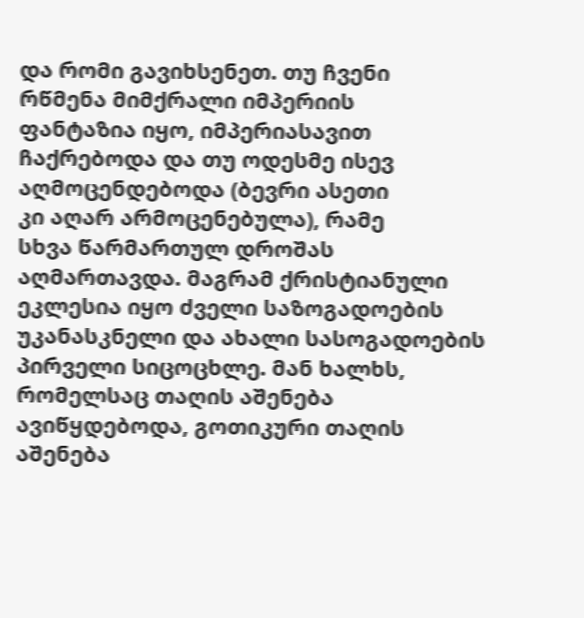და რომი გავიხსენეთ. თუ ჩვენი
რწმენა მიმქრალი იმპერიის
ფანტაზია იყო, იმპერიასავით
ჩაქრებოდა და თუ ოდესმე ისევ
აღმოცენდებოდა (ბევრი ასეთი
კი აღარ არმოცენებულა), რამე
სხვა წარმართულ დროშას
აღმართავდა. მაგრამ ქრისტიანული
ეკლესია იყო ძველი საზოგადოების
უკანასკნელი და ახალი სასოგადოების
პირველი სიცოცხლე. მან ხალხს,
რომელსაც თაღის აშენება
ავიწყდებოდა, გოთიკური თაღის
აშენება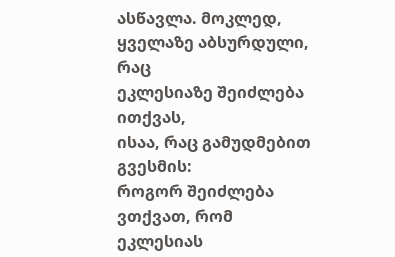ასწავლა. მოკლედ,
ყველაზე აბსურდული, რაც
ეკლესიაზე შეიძლება ითქვას,
ისაა, რაც გამუდმებით გვესმის:
როგორ შეიძლება ვთქვათ, რომ
ეკლესიას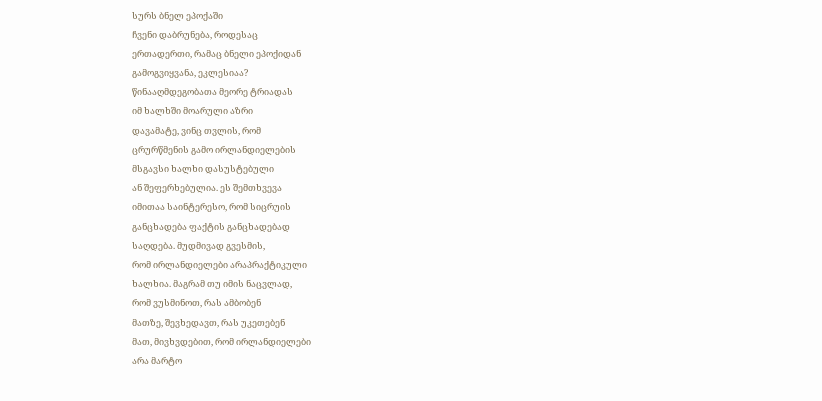სურს ბნელ ეპოქაში
ჩვენი დაბრუნება, როდესაც
ერთადერთი, რამაც ბნელი ეპოქიდან
გამოგვიყვანა, ეკლესიაა?
წინააღმდეგობათა მეორე ტრიადას
იმ ხალხში მოარული აზრი
დავამატე, ვინც თვლის, რომ
ცრურწმენის გამო ირლანდიელების
მსგავსი ხალხი დასუსტებული
ან შეფერხებულია. ეს შემთხვევა
იმითაა საინტერესო, რომ სიცრუის
განცხადება ფაქტის განცხადებად
საღდება. მუდმივად გვესმის,
რომ ირლანდიელები არაპრაქტიკული
ხალხია. მაგრამ თუ იმის ნაცვლად,
რომ ვუსმინოთ, რას ამბობენ
მათზე, შევხედავთ, რას უკეთებენ
მათ, მივხვდებით, რომ ირლანდიელები
არა მარტო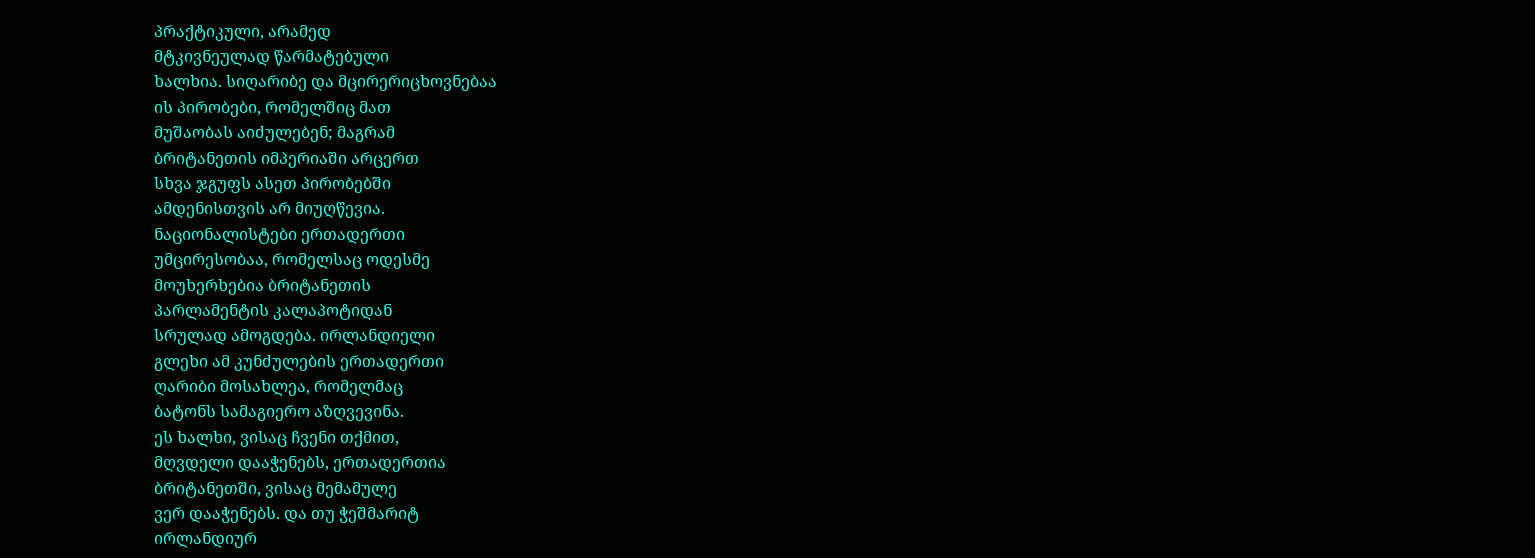პრაქტიკული, არამედ
მტკივნეულად წარმატებული
ხალხია. სიღარიბე და მცირერიცხოვნებაა
ის პირობები, რომელშიც მათ
მუშაობას აიძულებენ; მაგრამ
ბრიტანეთის იმპერიაში არცერთ
სხვა ჯგუფს ასეთ პირობებში
ამდენისთვის არ მიუღწევია.
ნაციონალისტები ერთადერთი
უმცირესობაა, რომელსაც ოდესმე
მოუხერხებია ბრიტანეთის
პარლამენტის კალაპოტიდან
სრულად ამოგდება. ირლანდიელი
გლეხი ამ კუნძულების ერთადერთი
ღარიბი მოსახლეა, რომელმაც
ბატონს სამაგიერო აზღვევინა.
ეს ხალხი, ვისაც ჩვენი თქმით,
მღვდელი დააჭენებს, ერთადერთია
ბრიტანეთში, ვისაც მემამულე
ვერ დააჭენებს. და თუ ჭეშმარიტ
ირლანდიურ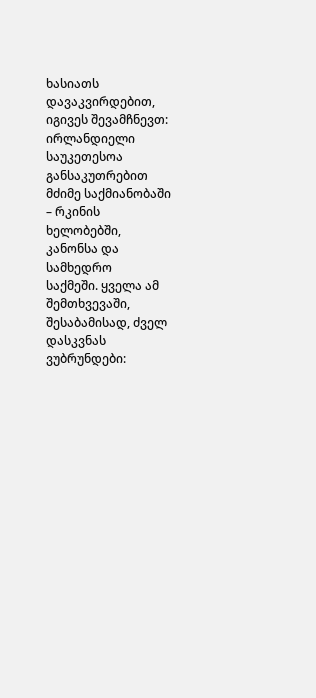ხასიათს დავაკვირდებით,
იგივეს შევამჩნევთ: ირლანდიელი
საუკეთესოა განსაკუთრებით
მძიმე საქმიანობაში – რკინის
ხელობებში, კანონსა და სამხედრო
საქმეში. ყველა ამ შემთხვევაში,
შესაბამისად, ძველ დასკვნას
ვუბრუნდები: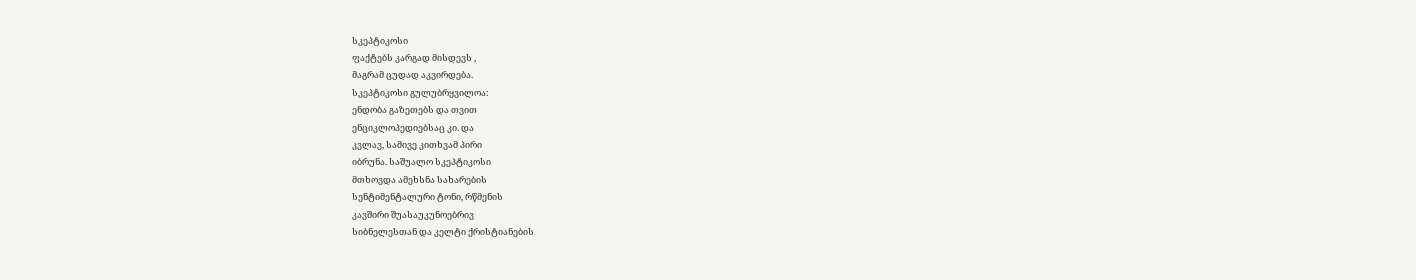სკეპტიკოსი
ფაქტებს კარგად მისდევს ,
მაგრამ ცუდად აკვირდება.
სკეპტიკოსი გულუბრყვილოა:
ენდობა გაზეთებს და თვით
ენციკლოპედიებსაც კი. და
კვლავ, სამივე კითხვამ პირი
იბრუნა. საშუალო სკეპტიკოსი
მთხოვდა ამეხსნა სახარების
სენტიმენტალური ტონი, რწმენის
კავშირი შუასაუკუნოებრივ
სიბნელესთან და კელტი ქრისტიანების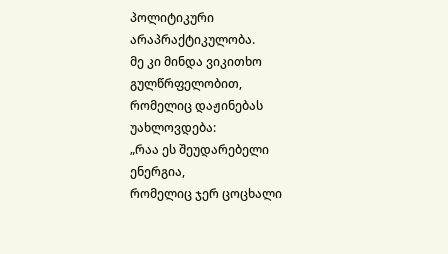პოლიტიკური არაპრაქტიკულობა.
მე კი მინდა ვიკითხო გულწრფელობით,
რომელიც დაჟინებას უახლოვდება:
„რაა ეს შეუდარებელი ენერგია,
რომელიც ჯერ ცოცხალი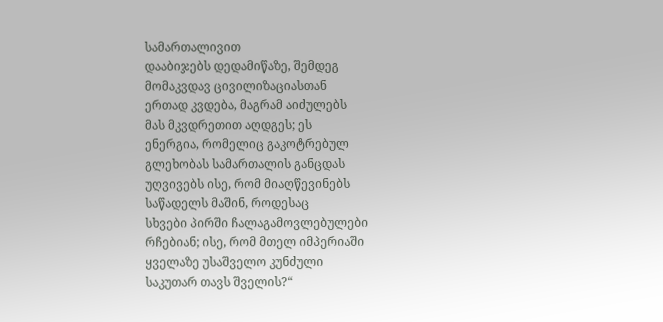სამართალივით
დააბიჯებს დედამიწაზე, შემდეგ
მომაკვდავ ცივილიზაციასთან
ერთად კვდება, მაგრამ აიძულებს
მას მკვდრეთით აღდგეს; ეს
ენერგია, რომელიც გაკოტრებულ
გლეხობას სამართალის განცდას
უღვივებს ისე, რომ მიაღწევინებს
საწადელს მაშინ, როდესაც
სხვები პირში ჩალაგამოვლებულები
რჩებიან; ისე, რომ მთელ იმპერიაში
ყველაზე უსაშველო კუნძული
საკუთარ თავს შველის?“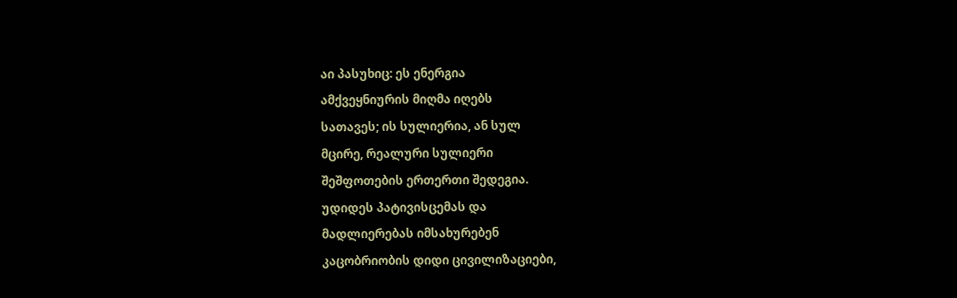აი პასუხიც: ეს ენერგია
ამქვეყნიურის მიღმა იღებს
სათავეს; ის სულიერია, ან სულ
მცირე, რეალური სულიერი
შეშფოთების ერთერთი შედეგია.
უდიდეს პატივისცემას და
მადლიერებას იმსახურებენ
კაცობრიობის დიდი ცივილიზაციები,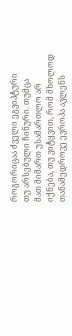როგორიცაა ძველი ეგვიპტური
თუ არსებული ჩინური. თუმცა
მათ მიმართ უსამართლო არ
იქნება, თუ ვიტყვით, რომ მხოლოდ
თანამედროვე ევროპა ავლენს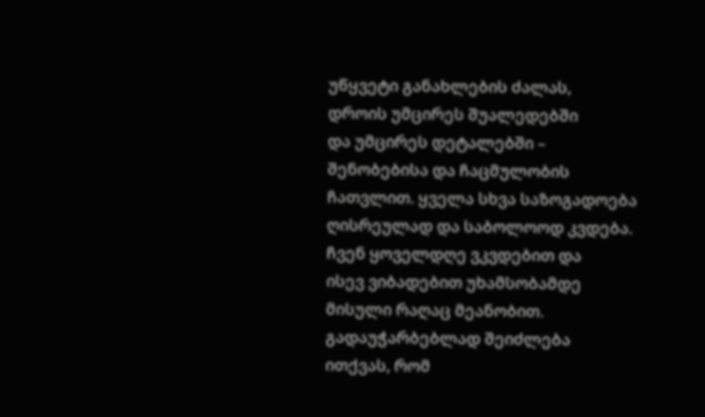უწყვეტი განახლების ძალას,
დროის უმცირეს შუალედებში
და უმცირეს დეტალებში –
შენობებისა და ჩაცმულობის
ჩათვლით. ყველა სხვა საზოგადოება
ღისრეულად და საბოლოოდ კვდება.
ჩვენ ყოველდღე ვკვდებით და
ისევ ვიბადებით უხამსობამდე
მისული რაღაც მეანობით.
გადაუჭარბებლად შეიძლება
ითქვას, რომ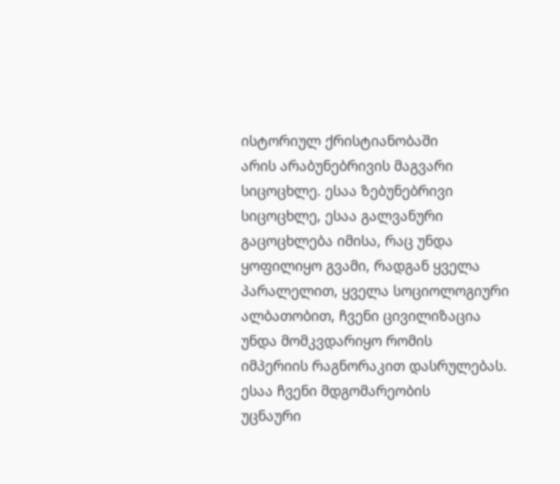ისტორიულ ქრისტიანობაში
არის არაბუნებრივის მაგვარი
სიცოცხლე. ესაა ზებუნებრივი
სიცოცხლე, ესაა გალვანური
გაცოცხლება იმისა, რაც უნდა
ყოფილიყო გვამი, რადგან ყველა
პარალელით, ყველა სოციოლოგიური
ალბათობით, ჩვენი ცივილიზაცია
უნდა მომკვდარიყო რომის
იმპერიის რაგნორაკით დასრულებას.
ესაა ჩვენი მდგომარეობის
უცნაური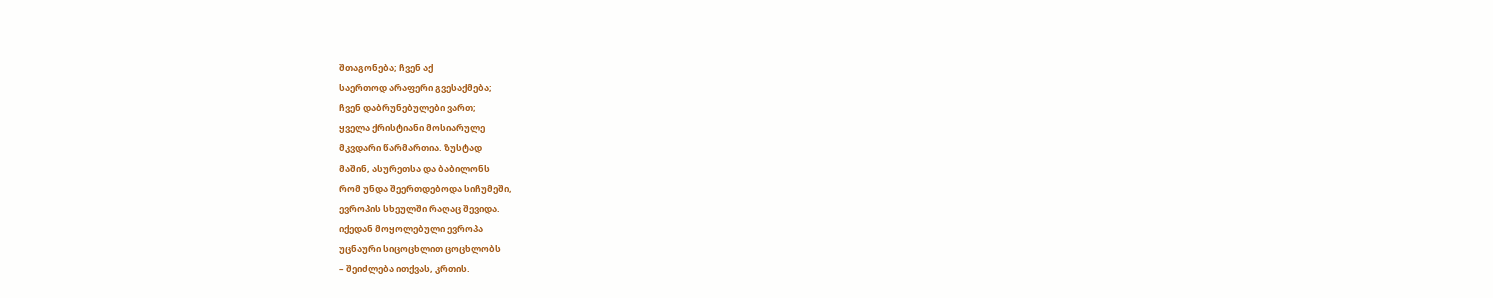შთაგონება; ჩვენ აქ
საერთოდ არაფერი გვესაქმება;
ჩვენ დაბრუნებულები ვართ;
ყველა ქრისტიანი მოსიარულე
მკვდარი წარმართია. ზუსტად
მაშინ, ასურეთსა და ბაბილონს
რომ უნდა შეერთდებოდა სიჩუმეში,
ევროპის სხეულში რაღაც შევიდა.
იქედან მოყოლებული ევროპა
უცნაური სიცოცხლით ცოცხლობს
– შეიძლება ითქვას, კრთის.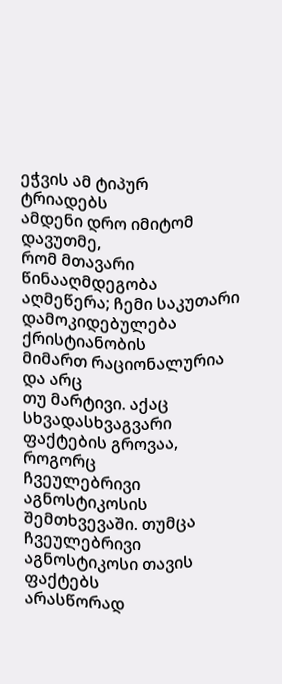ეჭვის ამ ტიპურ ტრიადებს
ამდენი დრო იმიტომ დავუთმე,
რომ მთავარი წინააღმდეგობა
აღმეწერა; ჩემი საკუთარი
დამოკიდებულება ქრისტიანობის
მიმართ რაციონალურია და არც
თუ მარტივი. აქაც სხვადასხვაგვარი
ფაქტების გროვაა, როგორც
ჩვეულებრივი აგნოსტიკოსის
შემთხვევაში. თუმცა ჩვეულებრივი
აგნოსტიკოსი თავის ფაქტებს
არასწორად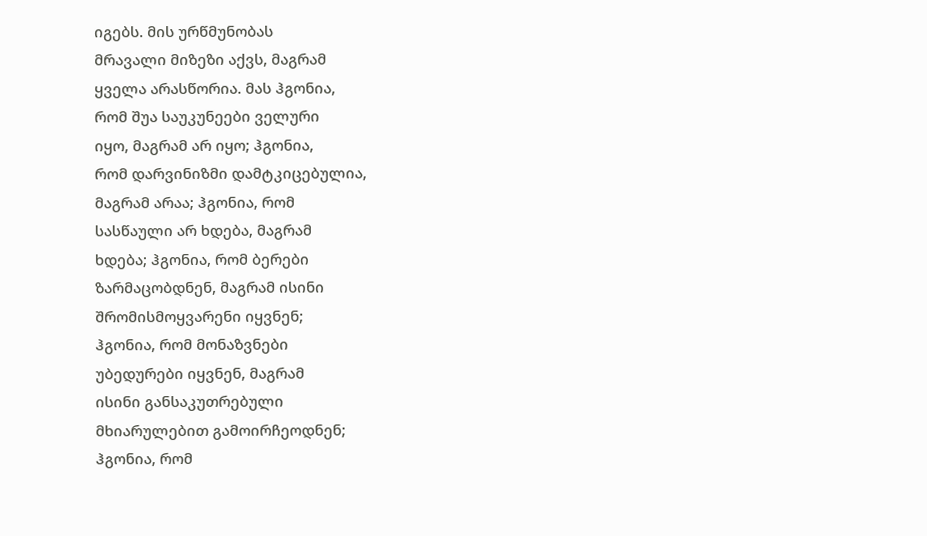იგებს. მის ურწმუნობას
მრავალი მიზეზი აქვს, მაგრამ
ყველა არასწორია. მას ჰგონია,
რომ შუა საუკუნეები ველური
იყო, მაგრამ არ იყო; ჰგონია,
რომ დარვინიზმი დამტკიცებულია,
მაგრამ არაა; ჰგონია, რომ
სასწაული არ ხდება, მაგრამ
ხდება; ჰგონია, რომ ბერები
ზარმაცობდნენ, მაგრამ ისინი
შრომისმოყვარენი იყვნენ;
ჰგონია, რომ მონაზვნები
უბედურები იყვნენ, მაგრამ
ისინი განსაკუთრებული
მხიარულებით გამოირჩეოდნენ;
ჰგონია, რომ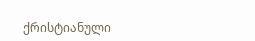ქრისტიანული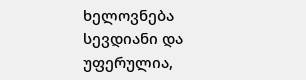ხელოვნება სევდიანი და უფერულია,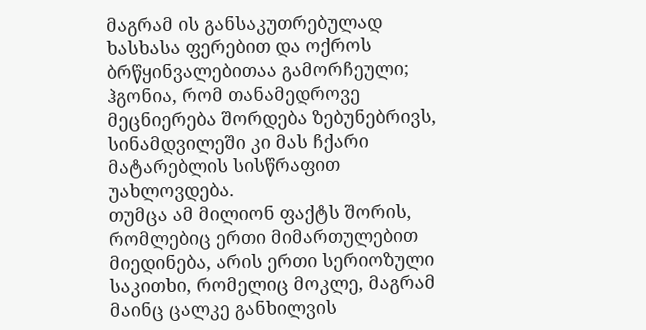მაგრამ ის განსაკუთრებულად
ხასხასა ფერებით და ოქროს
ბრწყინვალებითაა გამორჩეული;
ჰგონია, რომ თანამედროვე
მეცნიერება შორდება ზებუნებრივს,
სინამდვილეში კი მას ჩქარი
მატარებლის სისწრაფით
უახლოვდება.
თუმცა ამ მილიონ ფაქტს შორის,
რომლებიც ერთი მიმართულებით
მიედინება, არის ერთი სერიოზული
საკითხი, რომელიც მოკლე, მაგრამ
მაინც ცალკე განხილვის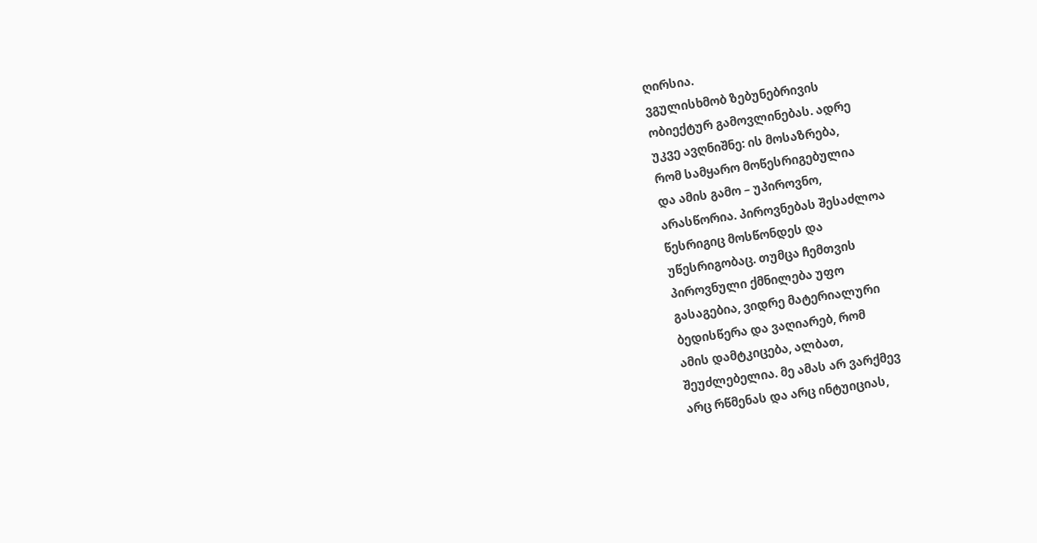ღირსია.
ვგულისხმობ ზებუნებრივის
ობიექტურ გამოვლინებას. ადრე
უკვე ავღნიშნე: ის მოსაზრება,
რომ სამყარო მოწესრიგებულია
და ამის გამო – უპიროვნო,
არასწორია. პიროვნებას შესაძლოა
წესრიგიც მოსწონდეს და
უწესრიგობაც. თუმცა ჩემთვის
პიროვნული ქმნილება უფო
გასაგებია, ვიდრე მატერიალური
ბედისწერა და ვაღიარებ, რომ
ამის დამტკიცება, ალბათ,
შეუძლებელია. მე ამას არ ვარქმევ
არც რწმენას და არც ინტუიციას,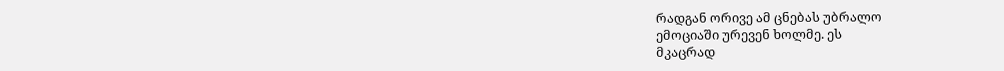რადგან ორივე ამ ცნებას უბრალო
ემოციაში ურევენ ხოლმე. ეს
მკაცრად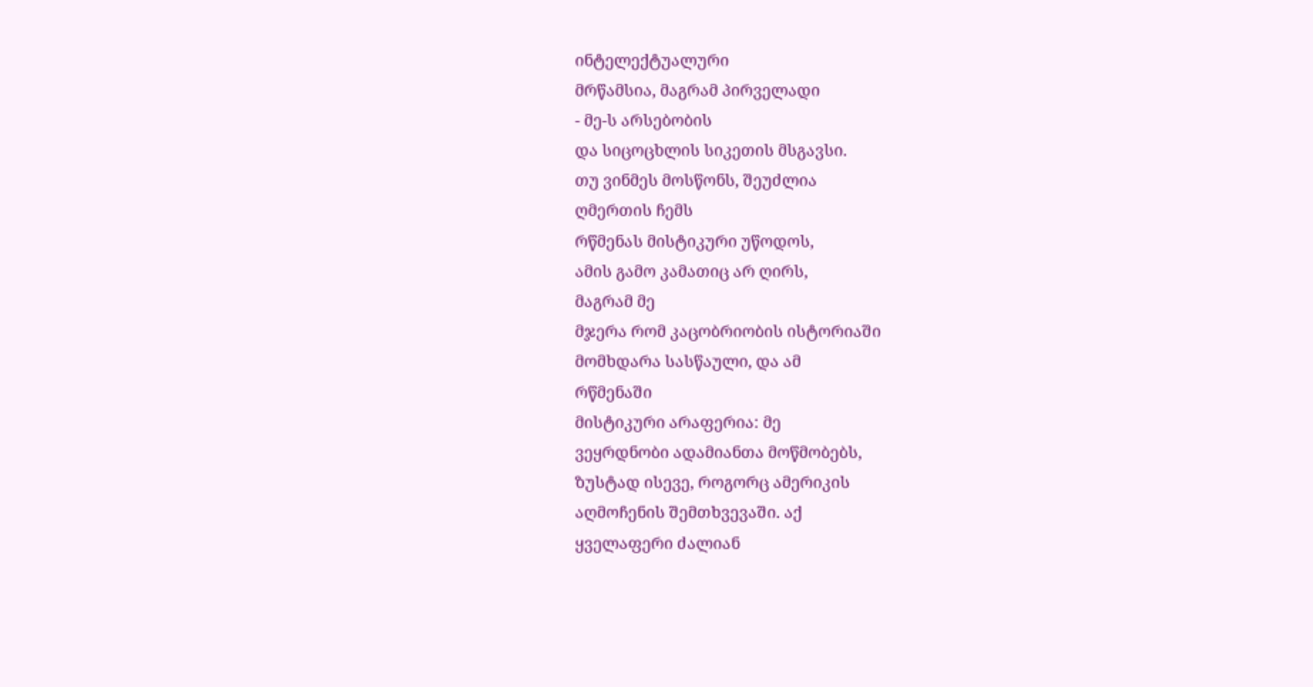ინტელექტუალური
მრწამსია, მაგრამ პირველადი
- მე-ს არსებობის
და სიცოცხლის სიკეთის მსგავსი.
თუ ვინმეს მოსწონს, შეუძლია
ღმერთის ჩემს
რწმენას მისტიკური უწოდოს,
ამის გამო კამათიც არ ღირს,
მაგრამ მე
მჯერა რომ კაცობრიობის ისტორიაში
მომხდარა სასწაული, და ამ
რწმენაში
მისტიკური არაფერია: მე
ვეყრდნობი ადამიანთა მოწმობებს,
ზუსტად ისევე, როგორც ამერიკის
აღმოჩენის შემთხვევაში. აქ
ყველაფერი ძალიან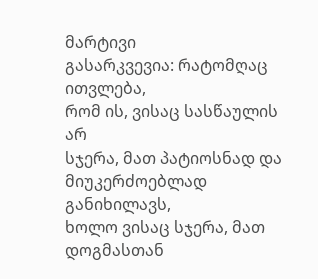მარტივი
გასარკვევია: რატომღაც ითვლება,
რომ ის, ვისაც სასწაულის არ
სჯერა, მათ პატიოსნად და
მიუკერძოებლად განიხილავს,
ხოლო ვისაც სჯერა, მათ დოგმასთან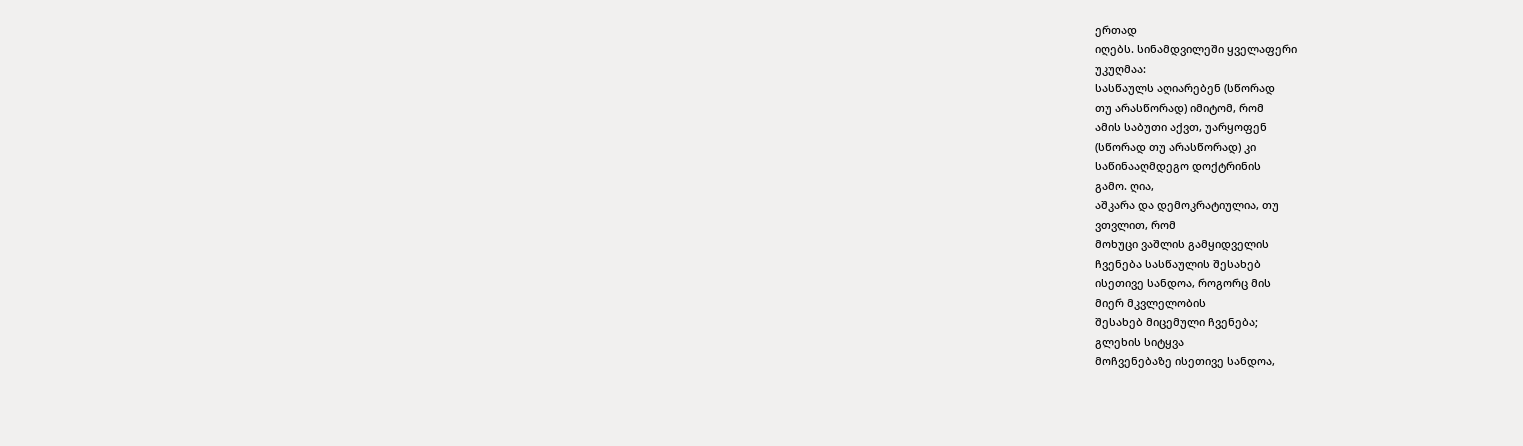ერთად
იღებს. სინამდვილეში ყველაფერი
უკუღმაა:
სასწაულს აღიარებენ (სწორად
თუ არასწორად) იმიტომ, რომ
ამის საბუთი აქვთ, უარყოფენ
(სწორად თუ არასწორად) კი
საწინააღმდეგო დოქტრინის
გამო. ღია,
აშკარა და დემოკრატიულია, თუ
ვთვლით, რომ
მოხუცი ვაშლის გამყიდველის
ჩვენება სასწაულის შესახებ
ისეთივე სანდოა, როგორც მის
მიერ მკვლელობის
შესახებ მიცემული ჩვენება;
გლეხის სიტყვა
მოჩვენებაზე ისეთივე სანდოა,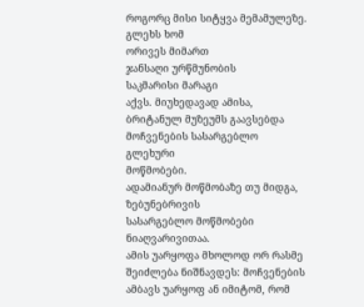როგორც მისი სიტყვა მემამულეზე.
გლეხს ხომ
ორივეს მიმართ
ჯანსაღი ურწმუნობის
საკმარისი მარაგი
აქვს. მიუხედავად ამისა,
ბრიტანულ მუზეუმს გაავსებდა
მოჩვენების სასარგებლო გლეხური
მოწმობები.
ადამიანურ მოწმობაზე თუ მიდგა,
ზებუნებრივის
სასარგებლო მოწმობები
ნიაღვარივითაა.
ამის უარყოფა მხოლოდ ორ რასმე
შეიძლება ნიშნავდეს: მოჩვენების
ამბავს უარყოფ ან იმიტომ, რომ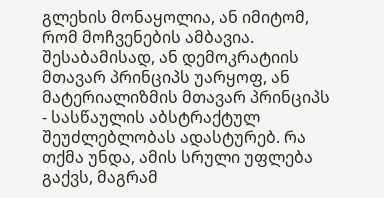გლეხის მონაყოლია, ან იმიტომ,
რომ მოჩვენების ამბავია.
შესაბამისად, ან დემოკრატიის
მთავარ პრინციპს უარყოფ, ან
მატერიალიზმის მთავარ პრინციპს
- სასწაულის აბსტრაქტულ
შეუძლებლობას ადასტურებ. რა
თქმა უნდა, ამის სრული უფლება
გაქვს, მაგრამ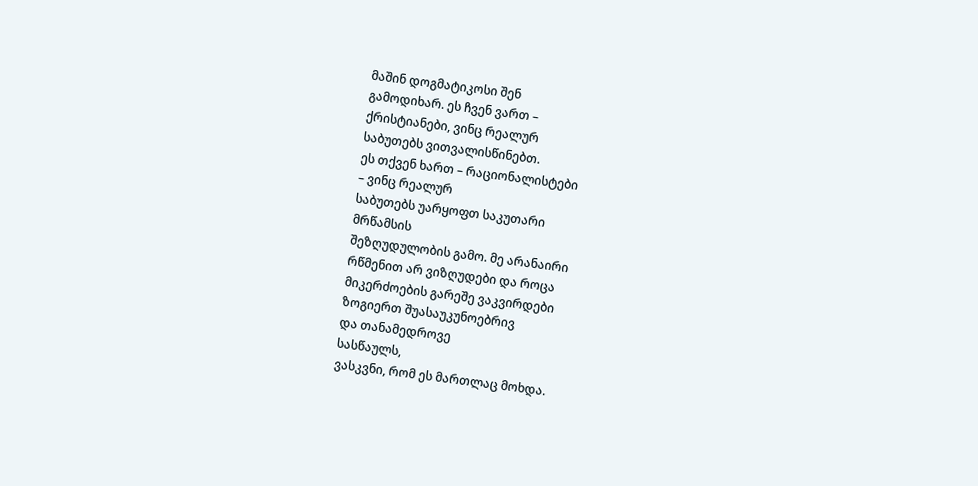მაშინ დოგმატიკოსი შენ
გამოდიხარ. ეს ჩვენ ვართ –
ქრისტიანები, ვინც რეალურ
საბუთებს ვითვალისწინებთ.
ეს თქვენ ხართ – რაციონალისტები
– ვინც რეალურ
საბუთებს უარყოფთ საკუთარი
მრწამსის
შეზღუდულობის გამო. მე არანაირი
რწმენით არ ვიზღუდები და როცა
მიკერძოების გარეშე ვაკვირდები
ზოგიერთ შუასაუკუნოებრივ
და თანამედროვე
სასწაულს,
ვასკვნი, რომ ეს მართლაც მოხდა.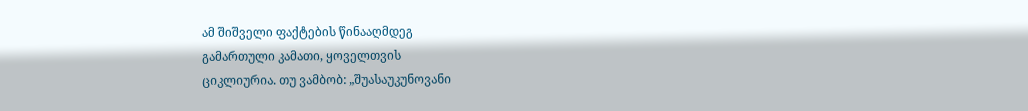ამ შიშველი ფაქტების წინააღმდეგ
გამართული კამათი, ყოველთვის
ციკლიურია. თუ ვამბობ: „შუასაუკუნოვანი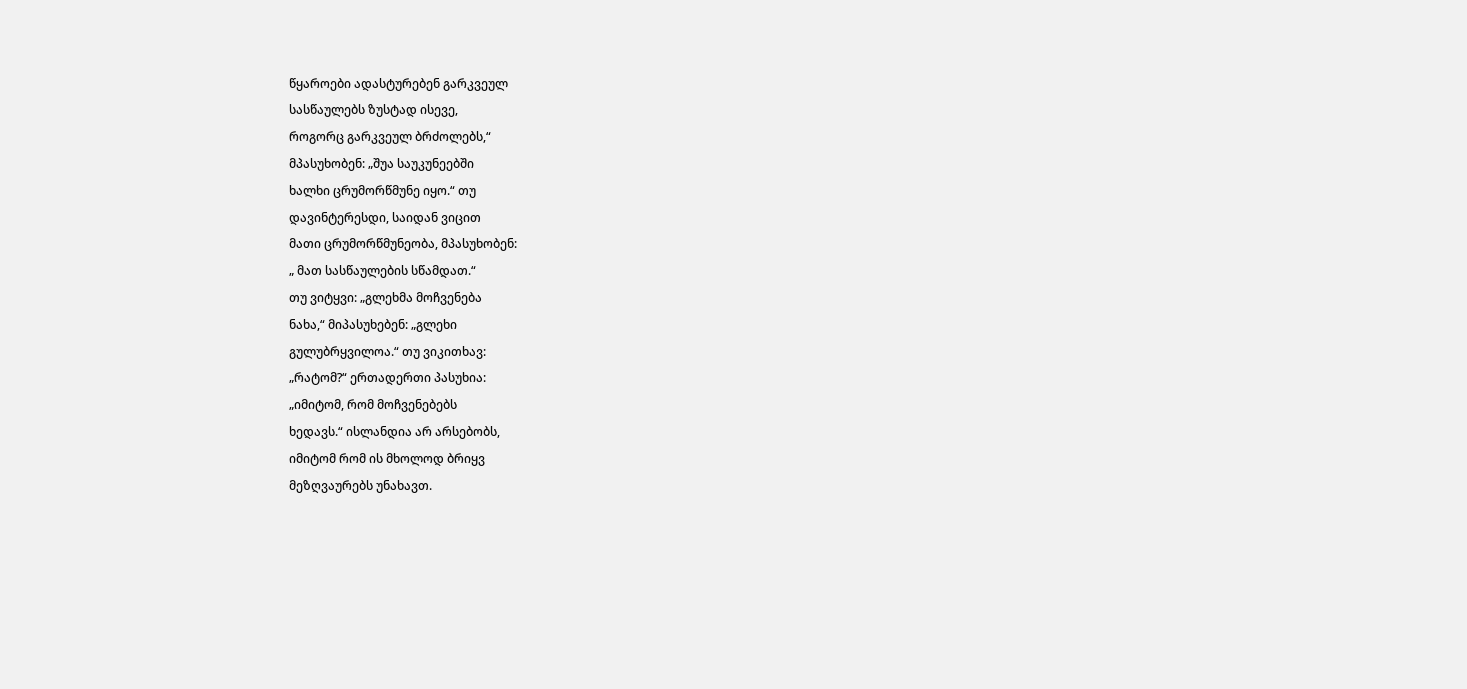წყაროები ადასტურებენ გარკვეულ
სასწაულებს ზუსტად ისევე,
როგორც გარკვეულ ბრძოლებს,“
მპასუხობენ: „შუა საუკუნეებში
ხალხი ცრუმორწმუნე იყო.“ თუ
დავინტერესდი, საიდან ვიცით
მათი ცრუმორწმუნეობა, მპასუხობენ:
„ მათ სასწაულების სწამდათ.“
თუ ვიტყვი: „გლეხმა მოჩვენება
ნახა,“ მიპასუხებენ: „გლეხი
გულუბრყვილოა.“ თუ ვიკითხავ:
„რატომ?“ ერთადერთი პასუხია:
„იმიტომ, რომ მოჩვენებებს
ხედავს.“ ისლანდია არ არსებობს,
იმიტომ რომ ის მხოლოდ ბრიყვ
მეზღვაურებს უნახავთ.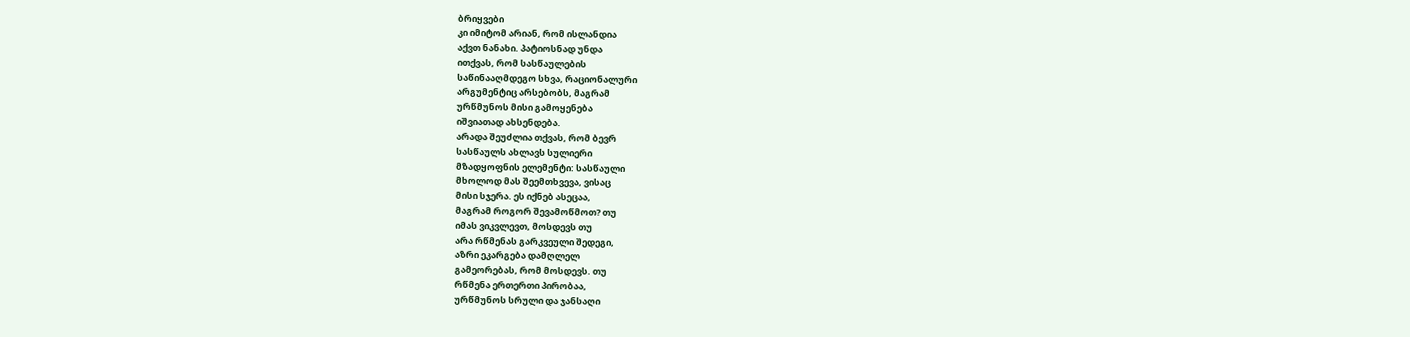ბრიყვები
კი იმიტომ არიან, რომ ისლანდია
აქვთ ნანახი. პატიოსნად უნდა
ითქვას, რომ სასწაულების
საწინააღმდეგო სხვა, რაციონალური
არგუმენტიც არსებობს, მაგრამ
ურწმუნოს მისი გამოყენება
იშვიათად ახსენდება.
არადა შეუძლია თქვას, რომ ბევრ
სასწაულს ახლავს სულიერი
მზადყოფნის ელემენტი: სასწაული
მხოლოდ მას შეემთხვევა, ვისაც
მისი სჯერა. ეს იქნებ ასეცაა,
მაგრამ როგორ შევამოწმოთ? თუ
იმას ვიკვლევთ, მოსდევს თუ
არა რწმენას გარკვეული შედეგი,
აზრი ეკარგება დამღლელ
გამეორებას, რომ მოსდევს. თუ
რწმენა ერთერთი პირობაა,
ურწმუნოს სრული და ჯანსაღი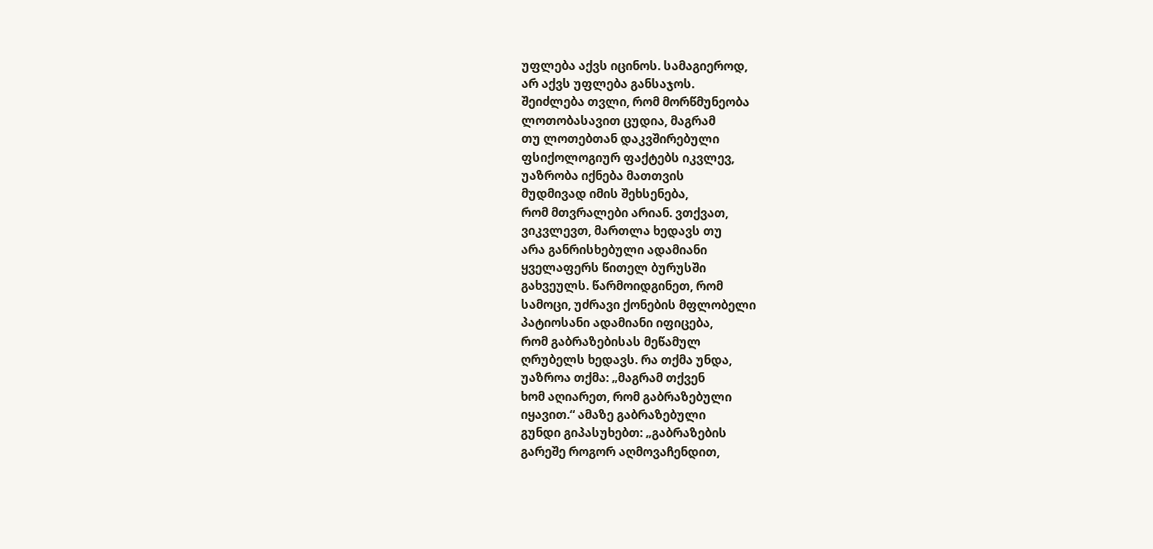უფლება აქვს იცინოს. სამაგიეროდ,
არ აქვს უფლება განსაჯოს.
შეიძლება თვლი, რომ მორწმუნეობა
ლოთობასავით ცუდია, მაგრამ
თუ ლოთებთან დაკვშირებული
ფსიქოლოგიურ ფაქტებს იკვლევ,
უაზრობა იქნება მათთვის
მუდმივად იმის შეხსენება,
რომ მთვრალები არიან. ვთქვათ,
ვიკვლევთ, მართლა ხედავს თუ
არა განრისხებული ადამიანი
ყველაფერს წითელ ბურუსში
გახვეულს. წარმოიდგინეთ, რომ
სამოცი, უძრავი ქონების მფლობელი
პატიოსანი ადამიანი იფიცება,
რომ გაბრაზებისას მეწამულ
ღრუბელს ხედავს. რა თქმა უნდა,
უაზროა თქმა: „მაგრამ თქვენ
ხომ აღიარეთ, რომ გაბრაზებული
იყავით.“ ამაზე გაბრაზებული
გუნდი გიპასუხებთ: „გაბრაზების
გარეშე როგორ აღმოვაჩენდით,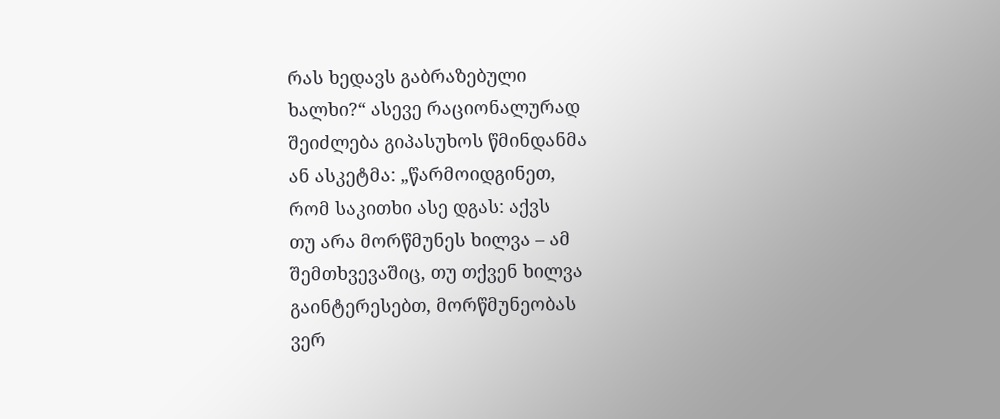რას ხედავს გაბრაზებული
ხალხი?“ ასევე რაციონალურად
შეიძლება გიპასუხოს წმინდანმა
ან ასკეტმა: „წარმოიდგინეთ,
რომ საკითხი ასე დგას: აქვს
თუ არა მორწმუნეს ხილვა – ამ
შემთხვევაშიც, თუ თქვენ ხილვა
გაინტერესებთ, მორწმუნეობას
ვერ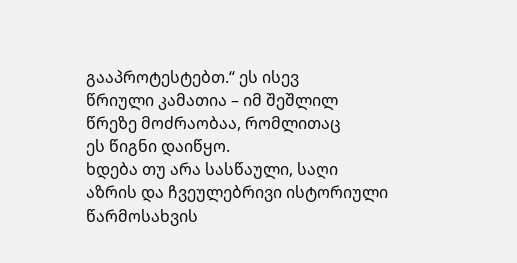გააპროტესტებთ.“ ეს ისევ
წრიული კამათია – იმ შეშლილ
წრეზე მოძრაობაა, რომლითაც
ეს წიგნი დაიწყო.
ხდება თუ არა სასწაული, საღი
აზრის და ჩვეულებრივი ისტორიული
წარმოსახვის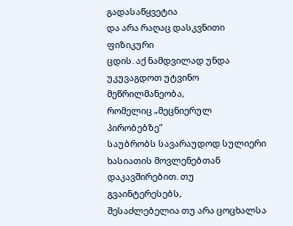გადასაწყვეტია
და არა რაღაც დასკვნითი ფიზიკური
ცდის. აქ ნამდვილად უნდა
უკუვაგდოთ უტვინო მეწრილმანეობა,
რომელიც „მეცნიერულ პირობებზე“
საუბრობს სავარაუდოდ სულიერი
ხასიათის მოვლენებთან
დაკავშირებით. თუ გვაინტერესებს,
შესაძლებელია თუ არა ცოცხალსა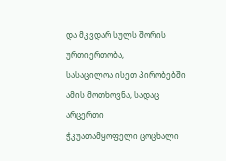და მკვდარ სულს შორის ურთიერთობა,
სასაცილოა ისეთ პირობებში
ამის მოთხოვნა, სადაც არცერთი
ჭკუათამყოფელი ცოცხალი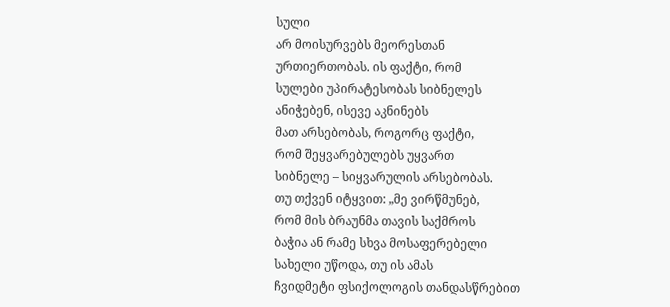სული
არ მოისურვებს მეორესთან
ურთიერთობას. ის ფაქტი, რომ
სულები უპირატესობას სიბნელეს
ანიჭებენ, ისევე აკნინებს
მათ არსებობას, როგორც ფაქტი,
რომ შეყვარებულებს უყვართ
სიბნელე – სიყვარულის არსებობას.
თუ თქვენ იტყვით: „მე ვირწმუნებ,
რომ მის ბრაუნმა თავის საქმროს
ბაჭია ან რამე სხვა მოსაფერებელი
სახელი უწოდა, თუ ის ამას
ჩვიდმეტი ფსიქოლოგის თანდასწრებით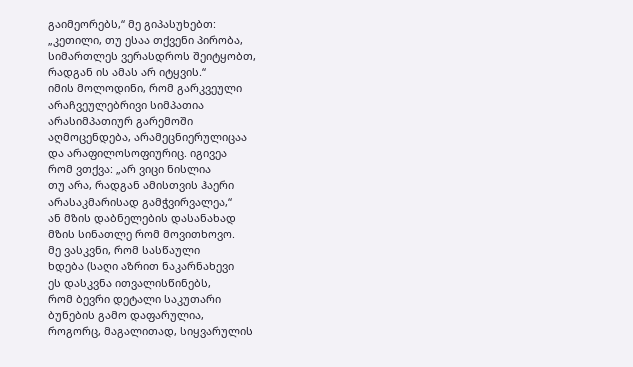გაიმეორებს,“ მე გიპასუხებთ:
„კეთილი, თუ ესაა თქვენი პირობა,
სიმართლეს ვერასდროს შეიტყობთ,
რადგან ის ამას არ იტყვის.“
იმის მოლოდინი, რომ გარკვეული
არაჩვეულებრივი სიმპათია
არასიმპათიურ გარემოში
აღმოცენდება, არამეცნიერულიცაა
და არაფილოსოფიურიც. იგივეა
რომ ვთქვა: „არ ვიცი ნისლია
თუ არა, რადგან ამისთვის ჰაერი
არასაკმარისად გამჭვირვალეა,“
ან მზის დაბნელების დასანახად
მზის სინათლე რომ მოვითხოვო.
მე ვასკვნი, რომ სასწაული
ხდება (საღი აზრით ნაკარნახევი
ეს დასკვნა ითვალისწინებს,
რომ ბევრი დეტალი საკუთარი
ბუნების გამო დაფარულია,
როგორც, მაგალითად, სიყვარულის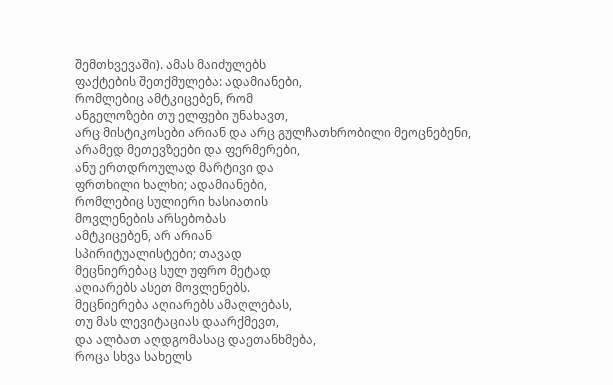შემთხვევაში). ამას მაიძულებს
ფაქტების შეთქმულება: ადამიანები,
რომლებიც ამტკიცებენ, რომ
ანგელოზები თუ ელფები უნახავთ,
არც მისტიკოსები არიან და არც გულჩათხრობილი მეოცნებენი,
არამედ მეთევზეები და ფერმერები,
ანუ ერთდროულად მარტივი და
ფრთხილი ხალხი; ადამიანები,
რომლებიც სულიერი ხასიათის
მოვლენების არსებობას
ამტკიცებენ, არ არიან
სპირიტუალისტები; თავად
მეცნიერებაც სულ უფრო მეტად
აღიარებს ასეთ მოვლენებს.
მეცნიერება აღიარებს ამაღლებას,
თუ მას ლევიტაციას დაარქმევთ,
და ალბათ აღდგომასაც დაეთანხმება,
როცა სხვა სახელს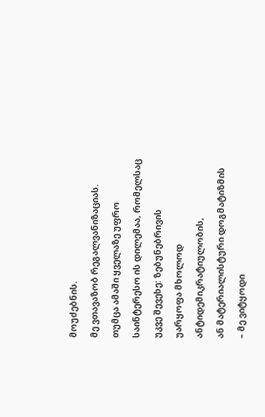მოუძებნის.
მე ვთავაზობ რეგალვანიზაციას.
თუმცა ამაში ყველაზე უფრო
საინტერესო ის დილემაა, რომელსაც
უკვე შევეხე: ზებუნებრივის
უარყოფა მხოლოდ ანტიდემიკრატიულობის,
ან მატერიალისტური დოგმატიზმის
– მე ვიტყოდი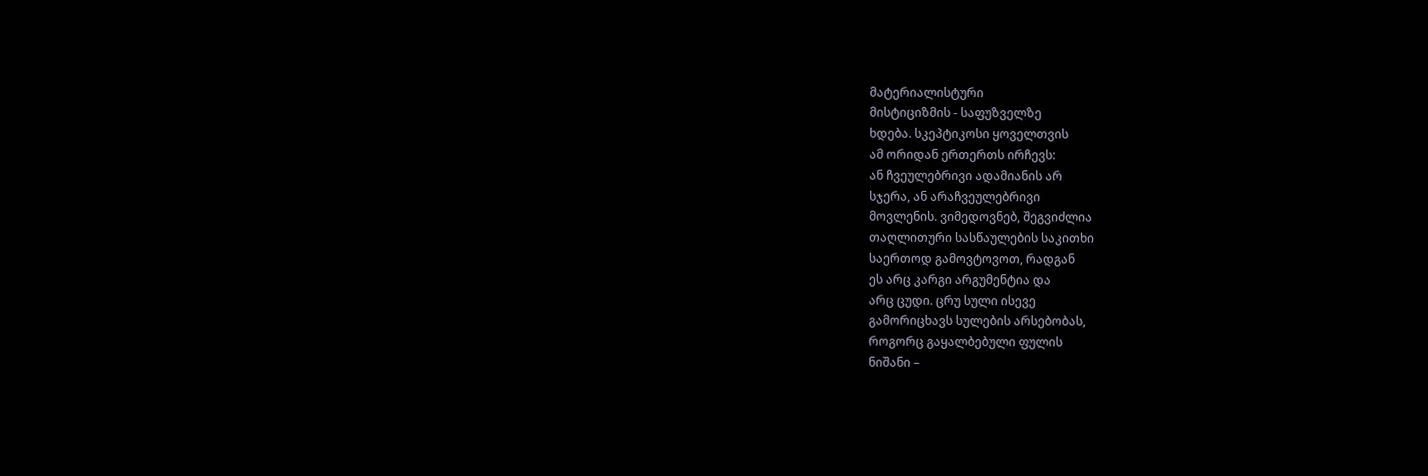მატერიალისტური
მისტიციზმის - საფუზველზე
ხდება. სკეპტიკოსი ყოველთვის
ამ ორიდან ერთერთს ირჩევს:
ან ჩვეულებრივი ადამიანის არ
სჯერა, ან არაჩვეულებრივი
მოვლენის. ვიმედოვნებ, შეგვიძლია
თაღლითური სასწაულების საკითხი
საერთოდ გამოვტოვოთ, რადგან
ეს არც კარგი არგუმენტია და
არც ცუდი. ცრუ სული ისევე
გამორიცხავს სულების არსებობას,
როგორც გაყალბებული ფულის
ნიშანი –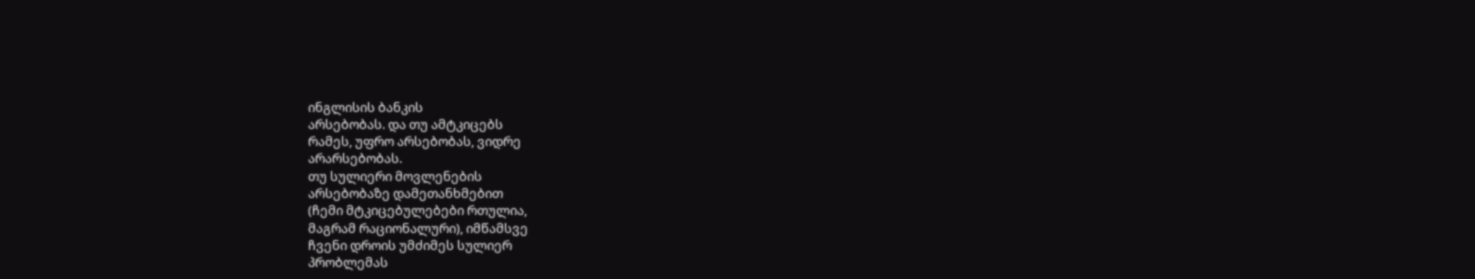ინგლისის ბანკის
არსებობას. და თუ ამტკიცებს
რამეს, უფრო არსებობას, ვიდრე
არარსებობას.
თუ სულიერი მოვლენების
არსებობაზე დამეთანხმებით
(ჩემი მტკიცებულებები რთულია,
მაგრამ რაციონალური), იმწამსვე
ჩვენი დროის უმძიმეს სულიერ
პრობლემას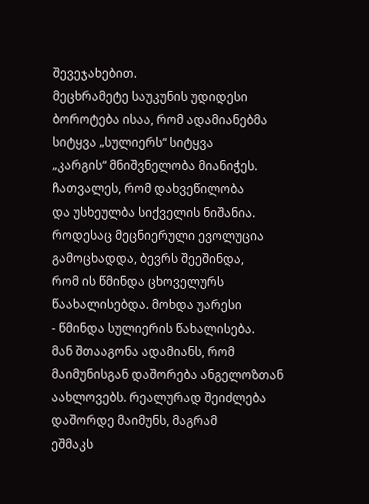შევეჯახებით.
მეცხრამეტე საუკუნის უდიდესი
ბოროტება ისაა, რომ ადამიანებმა
სიტყვა „სულიერს“ სიტყვა
„კარგის“ მნიშვნელობა მიანიჭეს.
ჩათვალეს, რომ დახვეწილობა
და უსხეულბა სიქველის ნიშანია.
როდესაც მეცნიერული ევოლუცია
გამოცხადდა, ბევრს შეეშინდა,
რომ ის წმინდა ცხოველურს
წაახალისებდა. მოხდა უარესი
- წმინდა სულიერის წახალისება.
მან შთააგონა ადამიანს, რომ
მაიმუნისგან დაშორება ანგელოზთან
აახლოვებს. რეალურად შეიძლება
დაშორდე მაიმუნს, მაგრამ
ეშმაკს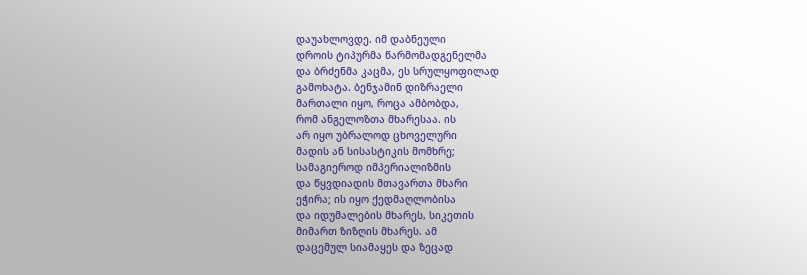დაუახლოვდე. იმ დაბნეული
დროის ტიპურმა წარმომადგენელმა
და ბრძენმა კაცმა, ეს სრულყოფილად
გამოხატა. ბენჯამინ დიზრაელი
მართალი იყო, როცა ამბობდა,
რომ ანგელოზთა მხარესაა. ის
არ იყო უბრალოდ ცხოველური
მადის ან სისასტიკის მომხრე;
სამაგიეროდ იმპერიალიზმის
და წყვდიადის მთავართა მხარი
ეჭირა; ის იყო ქედმაღლობისა
და იდუმალების მხარეს, სიკეთის
მიმართ ზიზღის მხარეს. ამ
დაცემულ სიამაყეს და ზეცად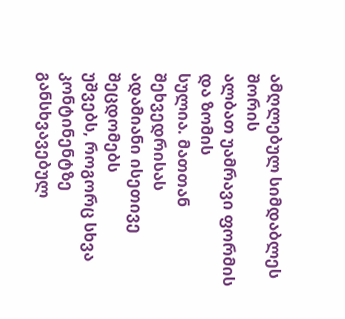ამღლებულ სიმდაბლეს შორის
ალბათ უამრავი ფორმის და ზომის
სულია. მათთან შეხვედრისას
ადამიანი ისეთივე შეცდომებს
უშვებს, როგორც სხვა კონტინენტზე
განსხვავებულ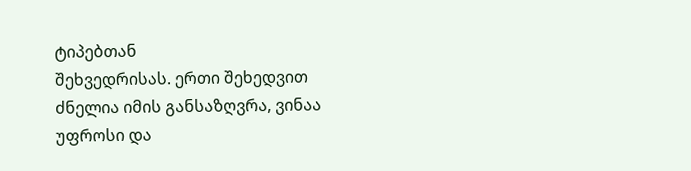ტიპებთან
შეხვედრისას. ერთი შეხედვით
ძნელია იმის განსაზღვრა, ვინაა
უფროსი და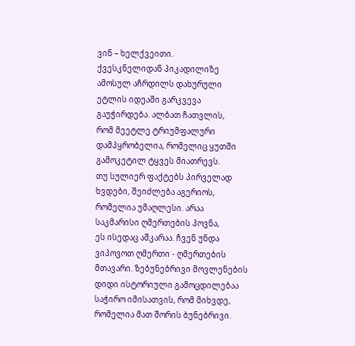ვინ – ხელქვეითი.
ქვესკნელიდან პიკადილიზე
ამოსულ აჩრდილს დახურული
ეტლის იდეაში გარკვევა
გაუჭირდება. ალბათ ჩათვლის,
რომ მეეტლე ტრიუმფალური
დამპყრობელია, რომელიც ყუთში
გამოკეტილ ტყვეს მიათრევს.
თუ სულიერ ფაქტებს პირველად
ხვდები, შეიძლება აგერიოს,
რომელია უმაღლესი. არაა
საკმარისი ღმერთების პოვნა,
ეს ისედაც აშკარაა. ჩვენ უნდა
ვიპოვოთ ღმერთი - ღმერთების
მთავარი. ზებუნებრივი მოვლენების
დიდი ისტორიული გამოცდილებაა
საჭირო იმისათვის, რომ მიხვდე,
რომელია მათ შორის ბუნებრივი.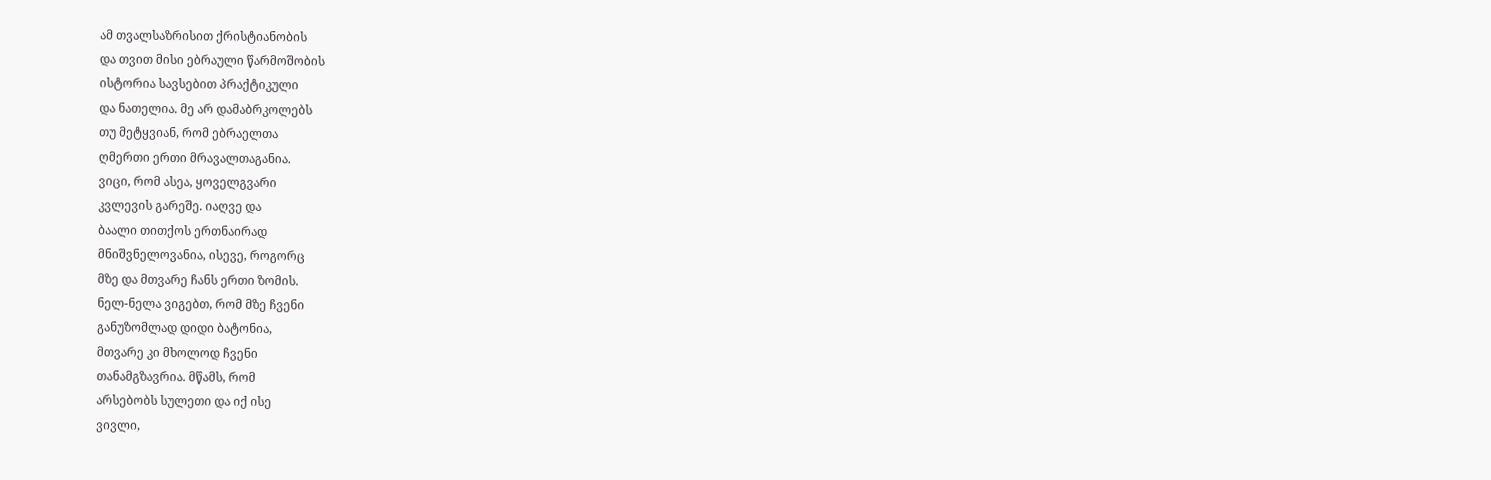ამ თვალსაზრისით ქრისტიანობის
და თვით მისი ებრაული წარმოშობის
ისტორია სავსებით პრაქტიკული
და ნათელია. მე არ დამაბრკოლებს
თუ მეტყვიან, რომ ებრაელთა
ღმერთი ერთი მრავალთაგანია.
ვიცი, რომ ასეა, ყოველგვარი
კვლევის გარეშე. იაღვე და
ბაალი თითქოს ერთნაირად
მნიშვნელოვანია, ისევე, როგორც
მზე და მთვარე ჩანს ერთი ზომის.
ნელ-ნელა ვიგებთ, რომ მზე ჩვენი
განუზომლად დიდი ბატონია,
მთვარე კი მხოლოდ ჩვენი
თანამგზავრია. მწამს, რომ
არსებობს სულეთი და იქ ისე
ვივლი,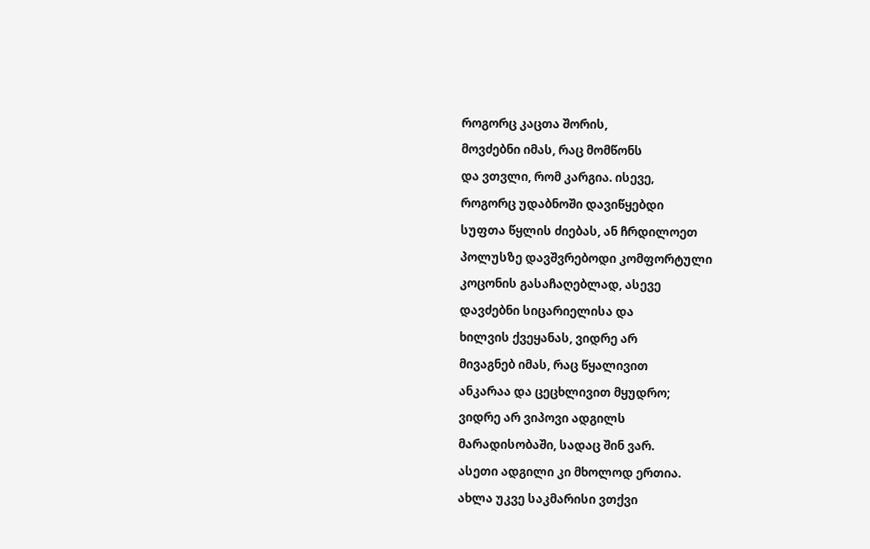როგორც კაცთა შორის,
მოვძებნი იმას, რაც მომწონს
და ვთვლი, რომ კარგია. ისევე,
როგორც უდაბნოში დავიწყებდი
სუფთა წყლის ძიებას, ან ჩრდილოეთ
პოლუსზე დავშვრებოდი კომფორტული
კოცონის გასაჩაღებლად, ასევე
დავძებნი სიცარიელისა და
ხილვის ქვეყანას, ვიდრე არ
მივაგნებ იმას, რაც წყალივით
ანკარაა და ცეცხლივით მყუდრო;
ვიდრე არ ვიპოვი ადგილს
მარადისობაში, სადაც შინ ვარ.
ასეთი ადგილი კი მხოლოდ ერთია.
ახლა უკვე საკმარისი ვთქვი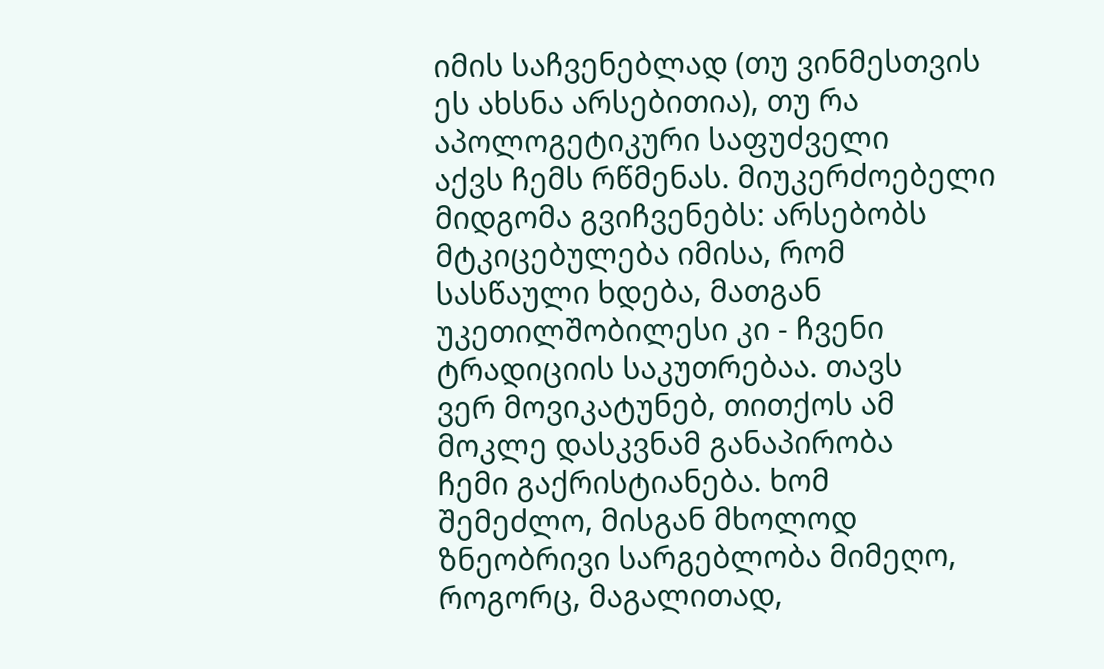იმის საჩვენებლად (თუ ვინმესთვის
ეს ახსნა არსებითია), თუ რა
აპოლოგეტიკური საფუძველი
აქვს ჩემს რწმენას. მიუკერძოებელი
მიდგომა გვიჩვენებს: არსებობს
მტკიცებულება იმისა, რომ
სასწაული ხდება, მათგან
უკეთილშობილესი კი - ჩვენი
ტრადიციის საკუთრებაა. თავს
ვერ მოვიკატუნებ, თითქოს ამ
მოკლე დასკვნამ განაპირობა
ჩემი გაქრისტიანება. ხომ
შემეძლო, მისგან მხოლოდ
ზნეობრივი სარგებლობა მიმეღო,
როგორც, მაგალითად,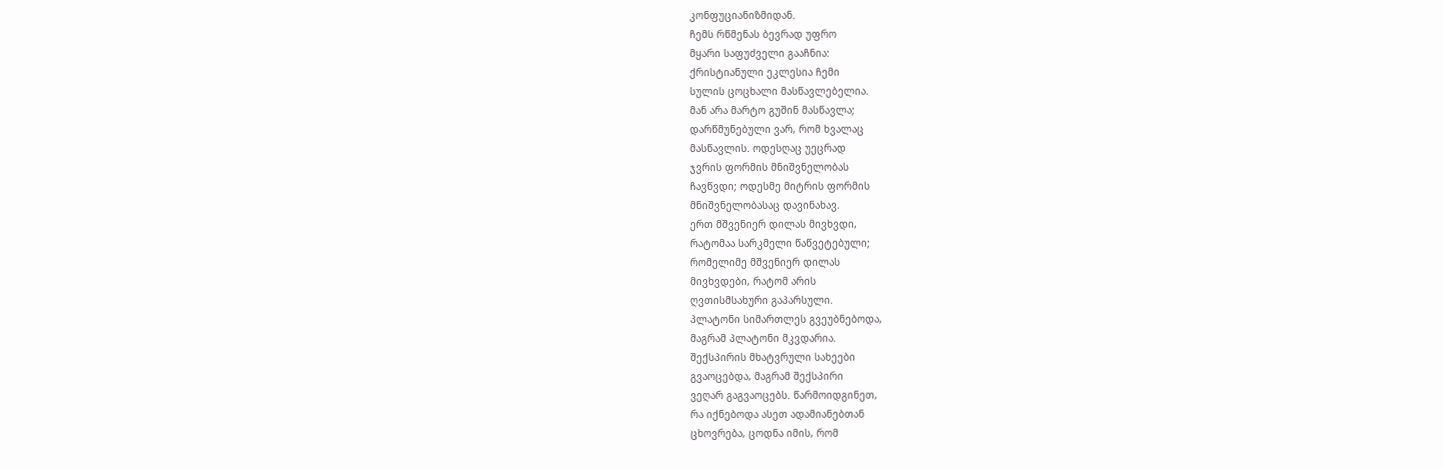კონფუციანიზმიდან.
ჩემს რწმენას ბევრად უფრო
მყარი საფუძველი გააჩნია:
ქრისტიანული ეკლესია ჩემი
სულის ცოცხალი მასწავლებელია.
მან არა მარტო გუშინ მასწავლა;
დარწმუნებული ვარ, რომ ხვალაც
მასწავლის. ოდესღაც უეცრად
ჯვრის ფორმის მნიშვნელობას
ჩავწვდი; ოდესმე მიტრის ფორმის
მნიშვნელობასაც დავინახავ.
ერთ მშვენიერ დილას მივხვდი,
რატომაა სარკმელი წაწვეტებული;
რომელიმე მშვენიერ დილას
მივხვდები, რატომ არის
ღვთისმსახური გაპარსული.
პლატონი სიმართლეს გვეუბნებოდა,
მაგრამ პლატონი მკვდარია.
შექსპირის მხატვრული სახეები
გვაოცებდა, მაგრამ შექსპირი
ვეღარ გაგვაოცებს. წარმოიდგინეთ,
რა იქნებოდა ასეთ ადამიანებთან
ცხოვრება, ცოდნა იმის, რომ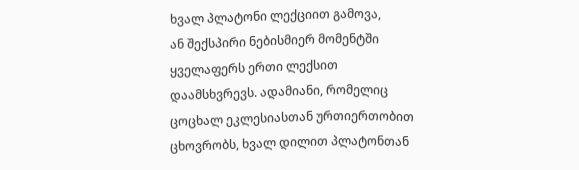ხვალ პლატონი ლექციით გამოვა,
ან შექსპირი ნებისმიერ მომენტში
ყველაფერს ერთი ლექსით
დაამსხვრევს. ადამიანი, რომელიც
ცოცხალ ეკლესიასთან ურთიერთობით
ცხოვრობს, ხვალ დილით პლატონთან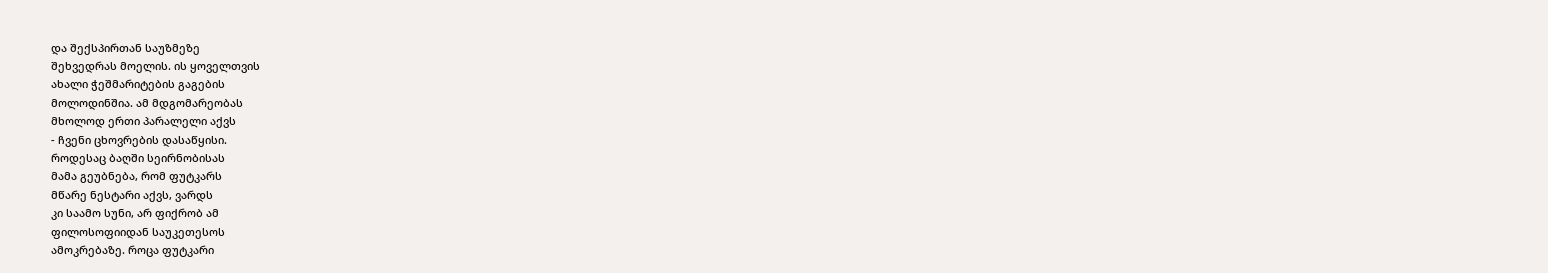და შექსპირთან საუზმეზე
შეხვედრას მოელის. ის ყოველთვის
ახალი ჭეშმარიტების გაგების
მოლოდინშია. ამ მდგომარეობას
მხოლოდ ერთი პარალელი აქვს
- ჩვენი ცხოვრების დასაწყისი.
როდესაც ბაღში სეირნობისას
მამა გეუბნება, რომ ფუტკარს
მწარე ნესტარი აქვს, ვარდს
კი საამო სუნი, არ ფიქრობ ამ
ფილოსოფიიდან საუკეთესოს
ამოკრებაზე. როცა ფუტკარი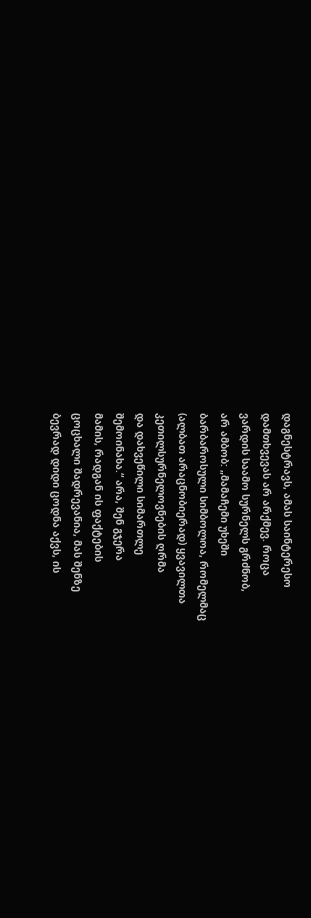დაგნესტრავს, ამას საინტერესო
დამთხვევას არ არქმევ. როცა
ვარდის საამო სურნელს გრძნობ,
არ ამბობ: „მამაჩემი უხეში
ბარბაროსული სიმბოლოა, რომელმაც
(ალბათ არაცნობიერად) ყვავილთა
კეთილსურნელოვნების ღრმა
და დახვეწილი სიმართლე
შემოინახა.“ არა, შენ გჯერა
მამის, რადგან ის ფაქტების
ცოცხალი შადრევანია, მას შენზე
ბევრად დიდი ცოდნა აქვს, ის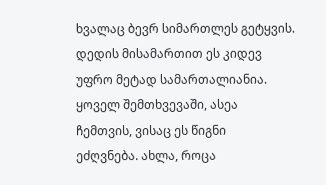ხვალაც ბევრ სიმართლეს გეტყვის.
დედის მისამართით ეს კიდევ
უფრო მეტად სამართალიანია.
ყოველ შემთხვევაში, ასეა
ჩემთვის, ვისაც ეს წიგნი
ეძღვნება. ახლა, როცა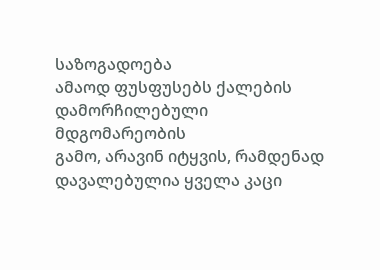საზოგადოება
ამაოდ ფუსფუსებს ქალების
დამორჩილებული მდგომარეობის
გამო, არავინ იტყვის, რამდენად
დავალებულია ყველა კაცი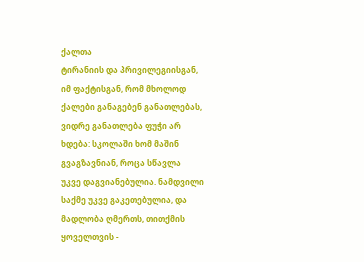ქალთა
ტირანიის და პრივილეგიისგან,
იმ ფაქტისგან, რომ მხოლოდ
ქალები განაგებენ განათლებას,
ვიდრე განათლება ფუჭი არ
ხდება: სკოლაში ხომ მაშინ
გვაგზავნიან, როცა სწავლა
უკვე დაგვიანებულია. ნამდვილი
საქმე უკვე გაკეთებულია, და
მადლობა ღმერთს, თითქმის
ყოველთვის -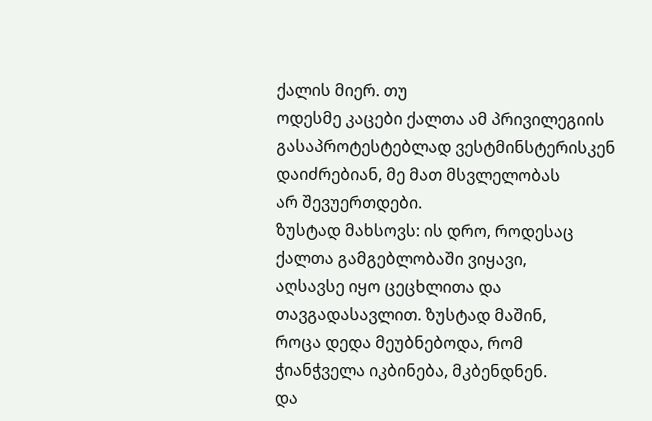ქალის მიერ. თუ
ოდესმე კაცები ქალთა ამ პრივილეგიის
გასაპროტესტებლად ვესტმინსტერისკენ
დაიძრებიან, მე მათ მსვლელობას
არ შევუერთდები.
ზუსტად მახსოვს: ის დრო, როდესაც
ქალთა გამგებლობაში ვიყავი,
აღსავსე იყო ცეცხლითა და
თავგადასავლით. ზუსტად მაშინ,
როცა დედა მეუბნებოდა, რომ
ჭიანჭველა იკბინება, მკბენდნენ.
და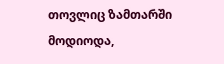თოვლიც ზამთარში მოდიოდა,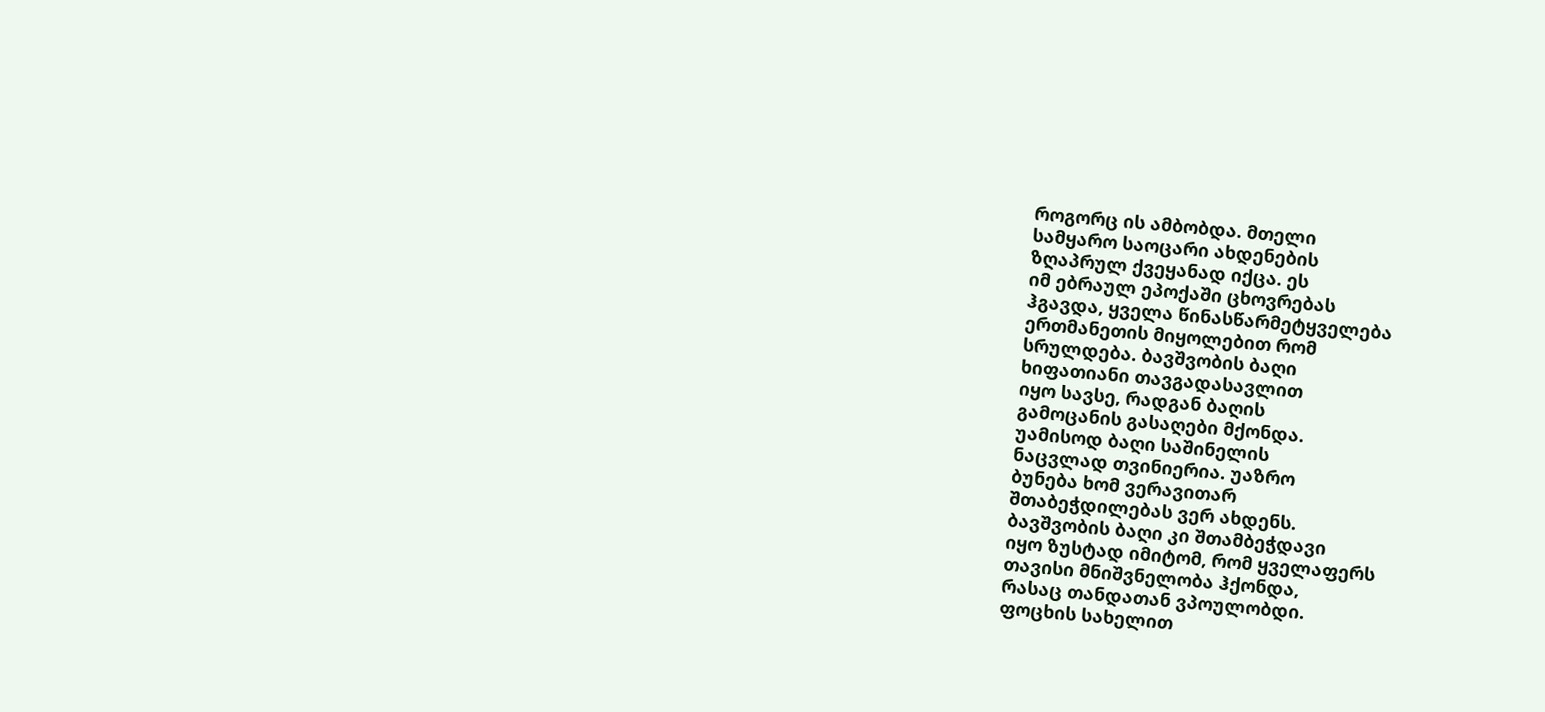როგორც ის ამბობდა. მთელი
სამყარო საოცარი ახდენების
ზღაპრულ ქვეყანად იქცა. ეს
იმ ებრაულ ეპოქაში ცხოვრებას
ჰგავდა, ყველა წინასწარმეტყველება
ერთმანეთის მიყოლებით რომ
სრულდება. ბავშვობის ბაღი
ხიფათიანი თავგადასავლით
იყო სავსე, რადგან ბაღის
გამოცანის გასაღები მქონდა.
უამისოდ ბაღი საშინელის
ნაცვლად თვინიერია. უაზრო
ბუნება ხომ ვერავითარ
შთაბეჭდილებას ვერ ახდენს.
ბავშვობის ბაღი კი შთამბეჭდავი
იყო ზუსტად იმიტომ, რომ ყველაფერს
თავისი მნიშვნელობა ჰქონდა,
რასაც თანდათან ვპოულობდი.
ფოცხის სახელით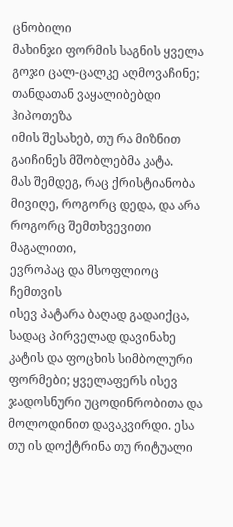ცნობილი
მახინჯი ფორმის საგნის ყველა
გოჯი ცალ-ცალკე აღმოვაჩინე;
თანდათან ვაყალიბებდი ჰიპოთეზა
იმის შესახებ, თუ რა მიზნით
გაიჩინეს მშობლებმა კატა.
მას შემდეგ, რაც ქრისტიანობა
მივიღე, როგორც დედა, და არა
როგორც შემთხვევითი მაგალითი,
ევროპაც და მსოფლიოც ჩემთვის
ისევ პატარა ბაღად გადაიქცა,
სადაც პირველად დავინახე
კატის და ფოცხის სიმბოლური
ფორმები; ყველაფერს ისევ
ჯადოსნური უცოდინრობითა და
მოლოდინით დავაკვირდი. ესა
თუ ის დოქტრინა თუ რიტუალი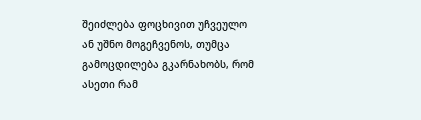შეიძლება ფოცხივით უჩვეულო
ან უშნო მოგეჩვენოს, თუმცა
გამოცდილება გკარნახობს, რომ
ასეთი რამ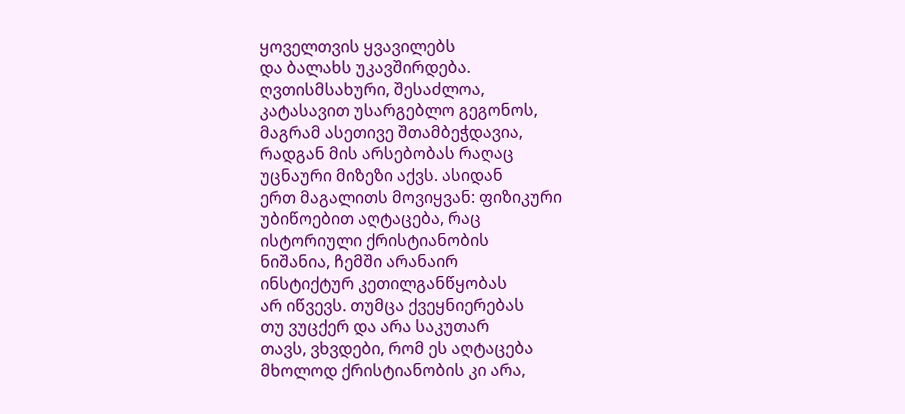ყოველთვის ყვავილებს
და ბალახს უკავშირდება.
ღვთისმსახური, შესაძლოა,
კატასავით უსარგებლო გეგონოს,
მაგრამ ასეთივე შთამბეჭდავია,
რადგან მის არსებობას რაღაც
უცნაური მიზეზი აქვს. ასიდან
ერთ მაგალითს მოვიყვან: ფიზიკური
უბიწოებით აღტაცება, რაც
ისტორიული ქრისტიანობის
ნიშანია, ჩემში არანაირ
ინსტიქტურ კეთილგანწყობას
არ იწვევს. თუმცა ქვეყნიერებას
თუ ვუცქერ და არა საკუთარ
თავს, ვხვდები, რომ ეს აღტაცება
მხოლოდ ქრისტიანობის კი არა,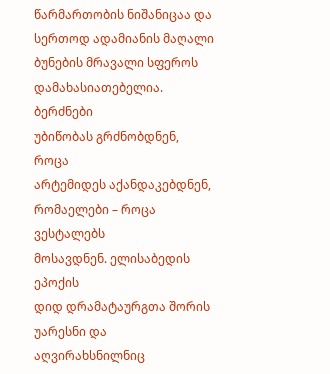წარმართობის ნიშანიცაა და
სერთოდ ადამიანის მაღალი
ბუნების მრავალი სფეროს
დამახასიათებელია. ბერძნები
უბიწობას გრძნობდნენ, როცა
არტემიდეს აქანდაკებდნენ,
რომაელები – როცა ვესტალებს
მოსავდნენ. ელისაბედის ეპოქის
დიდ დრამატაურგთა შორის
უარესნი და აღვირახსნილნიც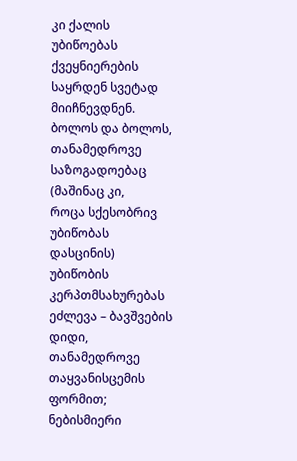კი ქალის უბიწოებას ქვეყნიერების
საყრდენ სვეტად მიიჩნევდნენ.
ბოლოს და ბოლოს, თანამედროვე
საზოგადოებაც (მაშინაც კი,
როცა სქესობრივ უბიწობას
დასცინის) უბიწობის კერპთმსახურებას
ეძლევა – ბავშვების დიდი,
თანამედროვე თაყვანისცემის
ფორმით; ნებისმიერი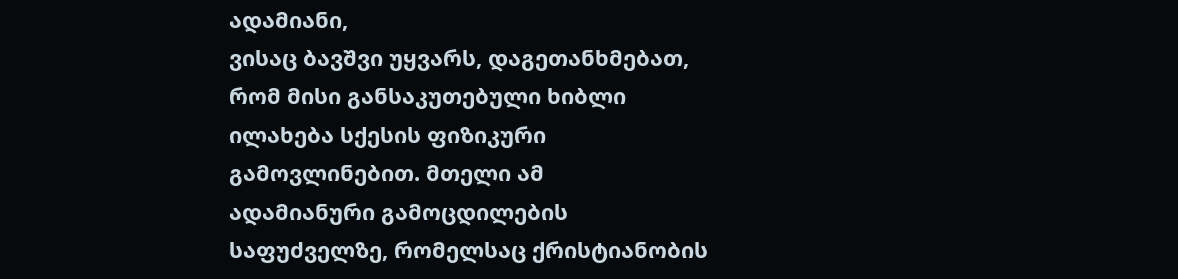ადამიანი,
ვისაც ბავშვი უყვარს, დაგეთანხმებათ,
რომ მისი განსაკუთებული ხიბლი
ილახება სქესის ფიზიკური
გამოვლინებით. მთელი ამ
ადამიანური გამოცდილების
საფუძველზე, რომელსაც ქრისტიანობის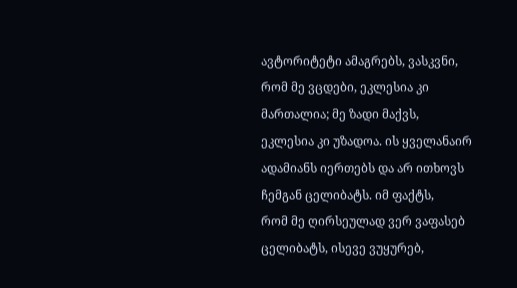ავტორიტეტი ამაგრებს, ვასკვნი,
რომ მე ვცდები, ეკლესია კი
მართალია; მე ზადი მაქვს,
ეკლესია კი უზადოა. ის ყველანაირ
ადამიანს იერთებს და არ ითხოვს
ჩემგან ცელიბატს. იმ ფაქტს,
რომ მე ღირსეულად ვერ ვაფასებ
ცელიბატს, ისევე ვუყურებ,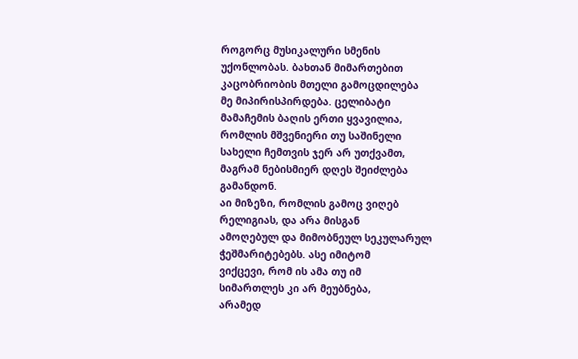როგორც მუსიკალური სმენის
უქონლობას. ბახთან მიმართებით
კაცობრიობის მთელი გამოცდილება
მე მიპირისპირდება. ცელიბატი
მამაჩემის ბაღის ერთი ყვავილია,
რომლის მშვენიერი თუ საშინელი
სახელი ჩემთვის ჯერ არ უთქვამთ,
მაგრამ ნებისმიერ დღეს შეიძლება
გამანდონ.
აი მიზეზი, რომლის გამოც ვიღებ
რელიგიას, და არა მისგან
ამოღებულ და მიმობნეულ სეკულარულ
ჭეშმარიტებებს. ასე იმიტომ
ვიქცევი, რომ ის ამა თუ იმ
სიმართლეს კი არ მეუბნება,
არამედ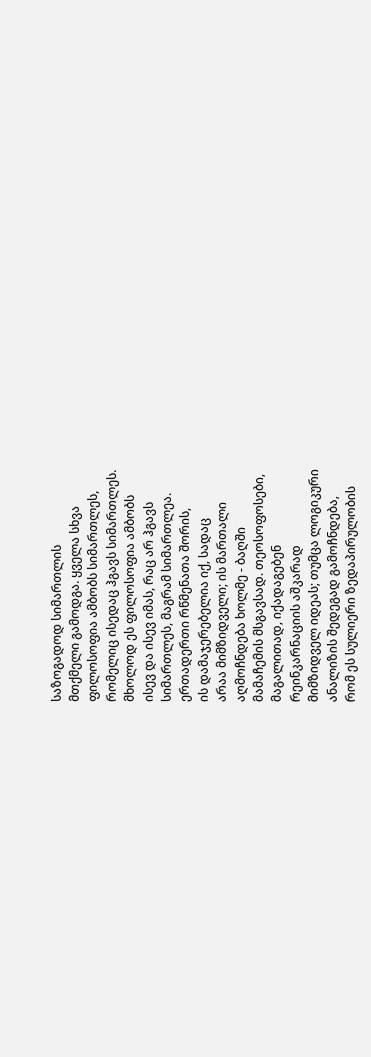საზოგადოდ სიმართლის
მთქმელი გამოდგა. ყველა სხვა
ფილოსოფია ამბობს სიმართლეს,
რომელიც ისედაც ჰგავს სიმართლეს.
მხოლოდ ეს ფილოსოფია ამბობს
ისევ და ისევ იმას, რაც არ ჰგავს
სიმართლეს, მაგრამ სიმართლეა.
ერთადერთი რწმენათა შორის,
ის დამაჯერებელია იქ, სადაც
არაა მიმზიდველი; ის მართალი
აღმოჩნდება ხოლმე - ბაღში
მამაჩემის მსგავსად. თეოსოფოსები,
მაგალითად, იქადაგებენ
რეინკარნაციის აშკარად
მიმზიდველ იდეას; თუმცა ლოგიკური
ანალიზის შედეგად გამოჩნდება,
რომ ეს სულიერი ზედაპირულობის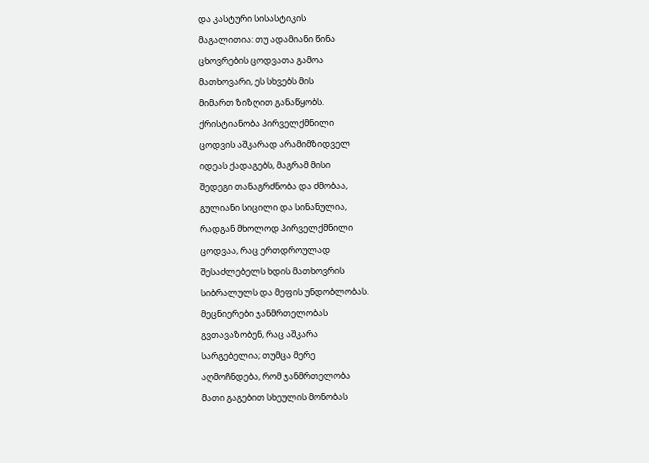და კასტური სისასტიკის
მაგალითია: თუ ადამიანი წინა
ცხოვრების ცოდვათა გამოა
მათხოვარი, ეს სხვებს მის
მიმართ ზიზღით განაწყობს.
ქრისტიანობა პირველქმნილი
ცოდვის აშკარად არამიმზიდველ
იდეას ქადაგებს, მაგრამ მისი
შედეგი თანაგრძნობა და ძმობაა,
გულიანი სიცილი და სინანულია,
რადგან მხოლოდ პირველქმნილი
ცოდვაა, რაც ერთდროულად
შესაძლებელს ხდის მათხოვრის
სიბრალულს და მეფის უნდობლობას.
მეცნიერები ჯანმრთელობას
გვთავაზობენ, რაც აშკარა
სარგებელია; თუმცა მერე
აღმოჩნდება, რომ ჯანმრთელობა
მათი გაგებით სხეულის მონობას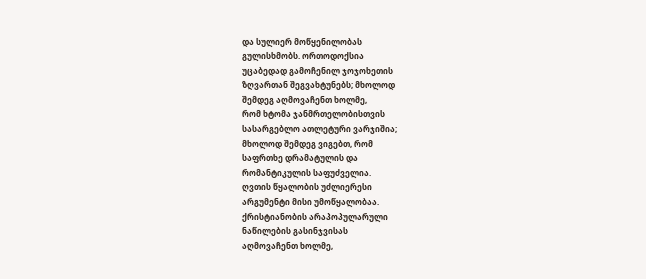და სულიერ მოწყენილობას
გულისხმობს. ორთოდოქსია
უცაბედად გამოჩენილ ჯოჯოხეთის
ზღვართან შეგვახტუნებს; მხოლოდ
შემდეგ აღმოვაჩენთ ხოლმე,
რომ ხტომა ჯანმრთელობისთვის
სასარგებლო ათლეტური ვარჯიშია;
მხოლოდ შემდეგ ვიგებთ, რომ
საფრთხე დრამატულის და
რომანტიკულის საფუძველია.
ღვთის წყალობის უძლიერესი
არგუმენტი მისი უმოწყალობაა.
ქრისტიანობის არაპოპულარული
ნაწილების გასინჯვისას
აღმოვაჩენთ ხოლმე,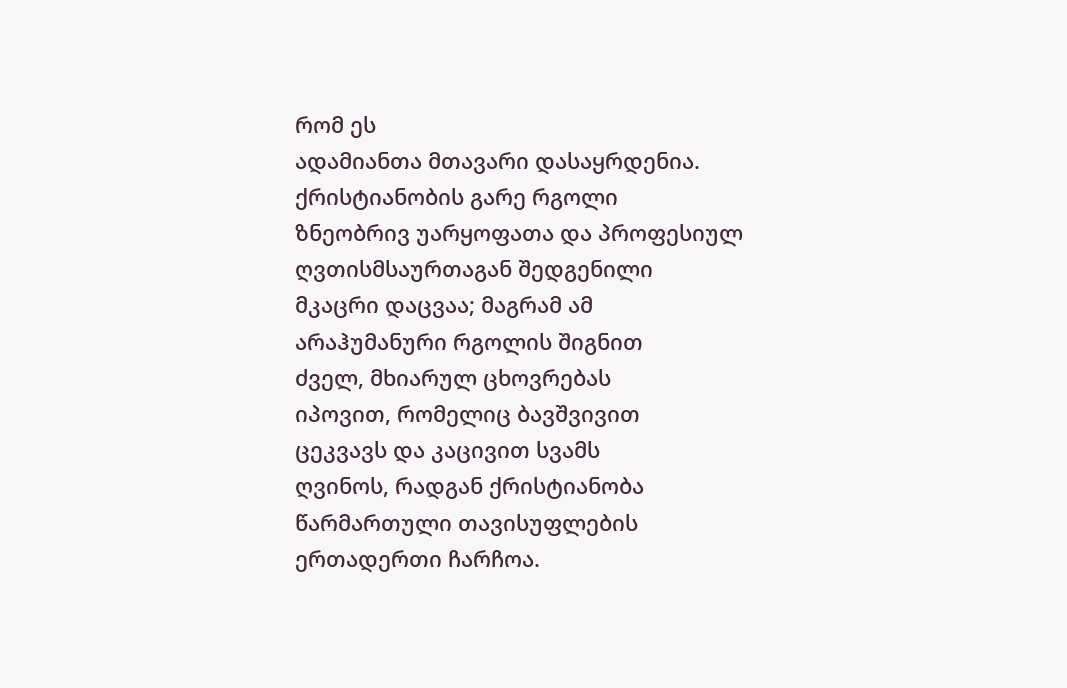რომ ეს
ადამიანთა მთავარი დასაყრდენია.
ქრისტიანობის გარე რგოლი
ზნეობრივ უარყოფათა და პროფესიულ
ღვთისმსაურთაგან შედგენილი
მკაცრი დაცვაა; მაგრამ ამ
არაჰუმანური რგოლის შიგნით
ძველ, მხიარულ ცხოვრებას
იპოვით, რომელიც ბავშვივით
ცეკვავს და კაცივით სვამს
ღვინოს, რადგან ქრისტიანობა
წარმართული თავისუფლების
ერთადერთი ჩარჩოა.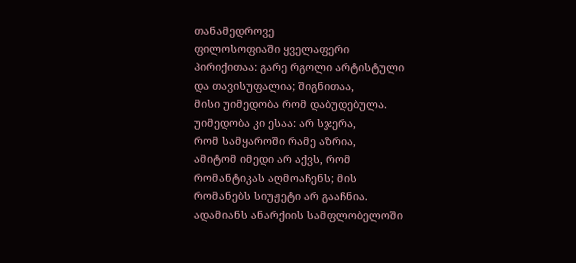თანამედროვე
ფილოსოფიაში ყველაფერი
პირიქითაა: გარე რგოლი არტისტული
და თავისუფალია; შიგნითაა,
მისი უიმედობა რომ დაბუდებულა.
უიმედობა კი ესაა: არ სჯერა,
რომ სამყაროში რამე აზრია,
ამიტომ იმედი არ აქვს, რომ
რომანტიკას აღმოაჩენს; მის
რომანებს სიუჟეტი არ გააჩნია.
ადამიანს ანარქიის სამფლობელოში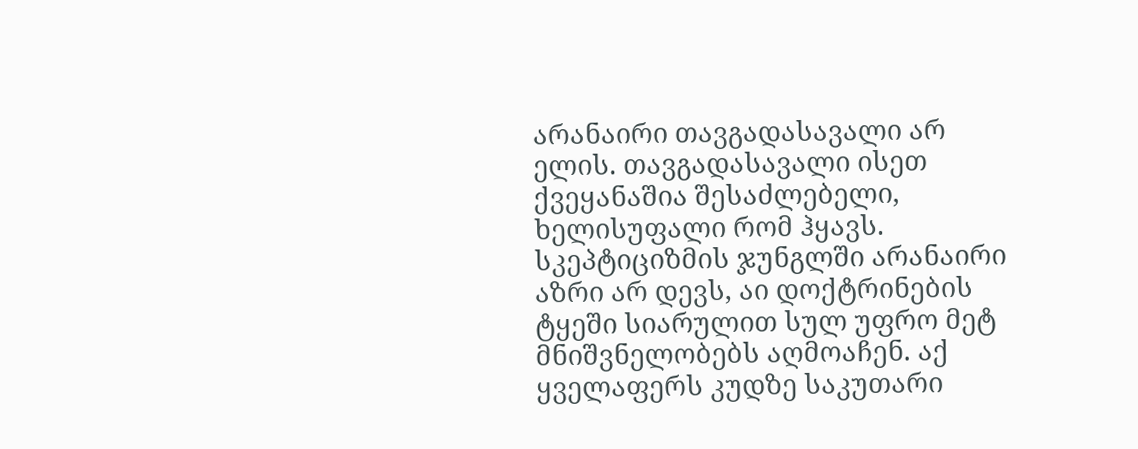არანაირი თავგადასავალი არ
ელის. თავგადასავალი ისეთ
ქვეყანაშია შესაძლებელი,
ხელისუფალი რომ ჰყავს.
სკეპტიციზმის ჯუნგლში არანაირი
აზრი არ დევს, აი დოქტრინების
ტყეში სიარულით სულ უფრო მეტ
მნიშვნელობებს აღმოაჩენ. აქ
ყველაფერს კუდზე საკუთარი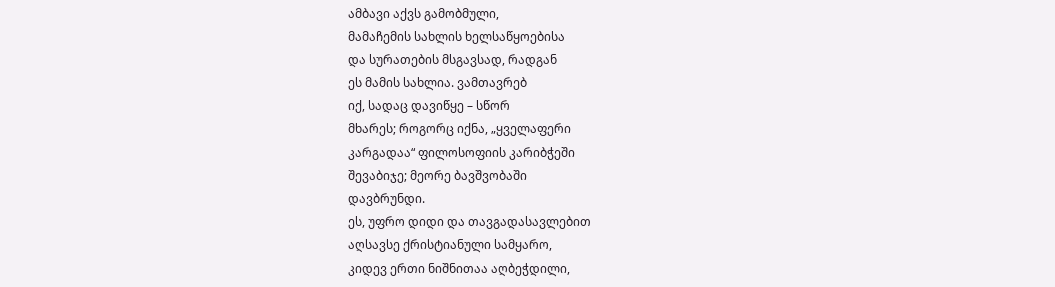ამბავი აქვს გამობმული,
მამაჩემის სახლის ხელსაწყოებისა
და სურათების მსგავსად, რადგან
ეს მამის სახლია. ვამთავრებ
იქ, სადაც დავიწყე – სწორ
მხარეს; როგორც იქნა, „ყველაფერი
კარგადაა“ ფილოსოფიის კარიბჭეში
შევაბიჯე; მეორე ბავშვობაში
დავბრუნდი.
ეს, უფრო დიდი და თავგადასავლებით
აღსავსე ქრისტიანული სამყარო,
კიდევ ერთი ნიშნითაა აღბეჭდილი,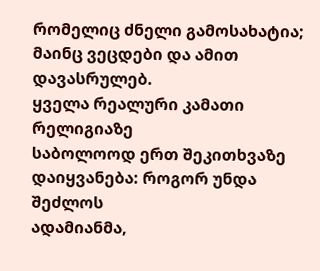რომელიც ძნელი გამოსახატია;
მაინც ვეცდები და ამით დავასრულებ.
ყველა რეალური კამათი რელიგიაზე
საბოლოოდ ერთ შეკითხვაზე
დაიყვანება: როგორ უნდა შეძლოს
ადამიანმა,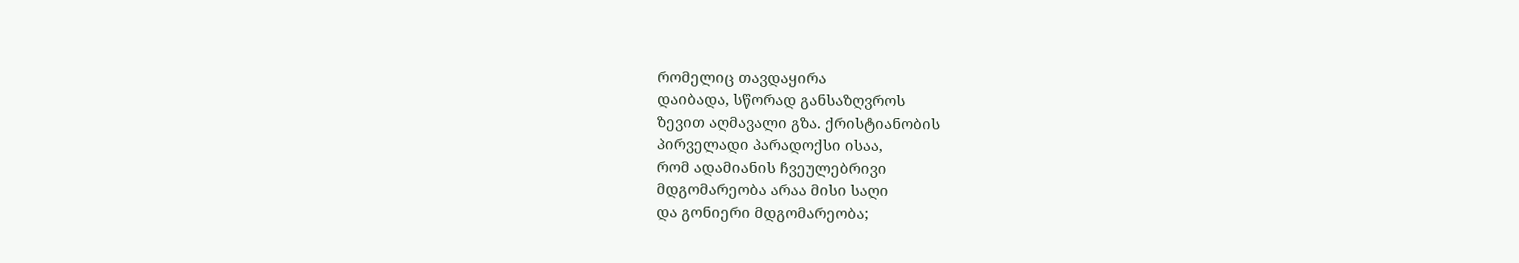რომელიც თავდაყირა
დაიბადა, სწორად განსაზღვროს
ზევით აღმავალი გზა. ქრისტიანობის
პირველადი პარადოქსი ისაა,
რომ ადამიანის ჩვეულებრივი
მდგომარეობა არაა მისი საღი
და გონიერი მდგომარეობა;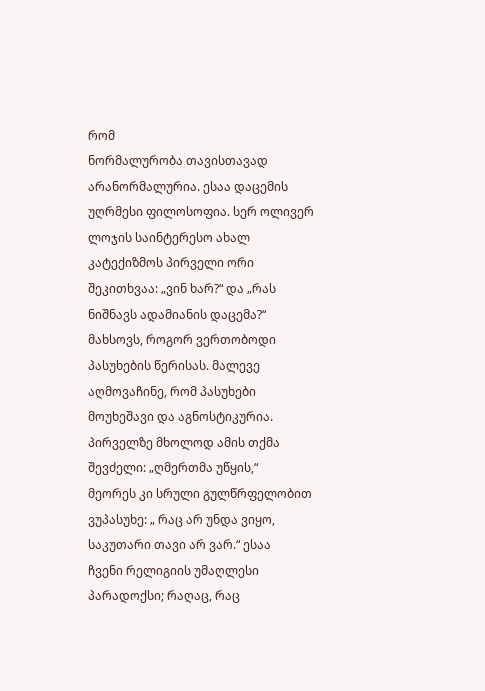რომ
ნორმალურობა თავისთავად
არანორმალურია. ესაა დაცემის
უღრმესი ფილოსოფია. სერ ოლივერ
ლოჯის საინტერესო ახალ
კატექიზმოს პირველი ორი
შეკითხვაა: „ვინ ხარ?“ და „რას
ნიშნავს ადამიანის დაცემა?“
მახსოვს, როგორ ვერთობოდი
პასუხების წერისას. მალევე
აღმოვაჩინე, რომ პასუხები
მოუხეშავი და აგნოსტიკურია.
პირველზე მხოლოდ ამის თქმა
შევძელი: „ღმერთმა უწყის,“
მეორეს კი სრული გულწრფელობით
ვუპასუხე: „ რაც არ უნდა ვიყო,
საკუთარი თავი არ ვარ.“ ესაა
ჩვენი რელიგიის უმაღლესი
პარადოქსი; რაღაც, რაც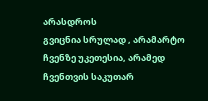არასდროს
გვიცნია სრულად , არამარტო
ჩვენზე უკეთესია, არამედ
ჩვენთვის საკუთარ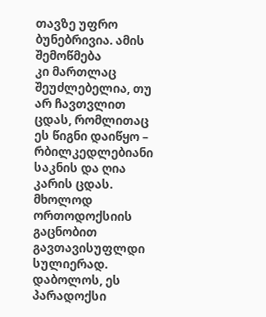თავზე უფრო
ბუნებრივია. ამის შემოწმება
კი მართლაც შეუძლებელია, თუ
არ ჩავთვლით ცდას, რომლითაც
ეს წიგნი დაიწყო – რბილკედლებიანი
საკნის და ღია კარის ცდას.
მხოლოდ ორთოდოქსიის გაცნობით
გავთავისუფლდი სულიერად.
დაბოლოს, ეს პარადოქსი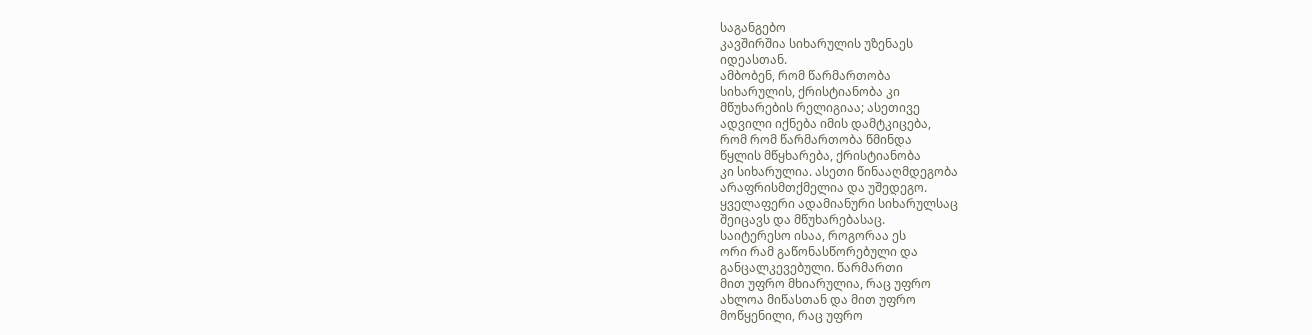საგანგებო
კავშირშია სიხარულის უზენაეს
იდეასთან.
ამბობენ, რომ წარმართობა
სიხარულის, ქრისტიანობა კი
მწუხარების რელიგიაა; ასეთივე
ადვილი იქნება იმის დამტკიცება,
რომ რომ წარმართობა წმინდა
წყლის მწყხარება, ქრისტიანობა
კი სიხარულია. ასეთი წინააღმდეგობა
არაფრისმთქმელია და უშედეგო.
ყველაფერი ადამიანური სიხარულსაც
შეიცავს და მწუხარებასაც.
საიტერესო ისაა, როგორაა ეს
ორი რამ გაწონასწორებული და
განცალკევებული. წარმართი
მით უფრო მხიარულია, რაც უფრო
ახლოა მიწასთან და მით უფრო
მოწყენილი, რაც უფრო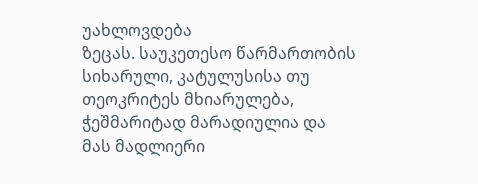უახლოვდება
ზეცას. საუკეთესო წარმართობის
სიხარული, კატულუსისა თუ
თეოკრიტეს მხიარულება,
ჭეშმარიტად მარადიულია და
მას მადლიერი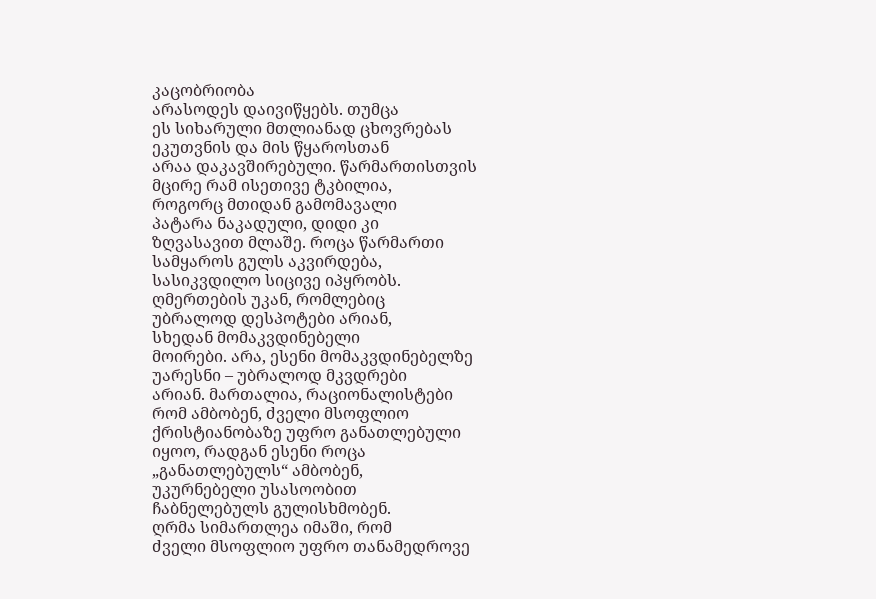კაცობრიობა
არასოდეს დაივიწყებს. თუმცა
ეს სიხარული მთლიანად ცხოვრებას
ეკუთვნის და მის წყაროსთან
არაა დაკავშირებული. წარმართისთვის
მცირე რამ ისეთივე ტკბილია,
როგორც მთიდან გამომავალი
პატარა ნაკადული, დიდი კი
ზღვასავით მლაშე. როცა წარმართი
სამყაროს გულს აკვირდება,
სასიკვდილო სიცივე იპყრობს.
ღმერთების უკან, რომლებიც
უბრალოდ დესპოტები არიან,
სხედან მომაკვდინებელი
მოირები. არა, ესენი მომაკვდინებელზე
უარესნი – უბრალოდ მკვდრები
არიან. მართალია, რაციონალისტები
რომ ამბობენ, ძველი მსოფლიო
ქრისტიანობაზე უფრო განათლებული
იყოო, რადგან ესენი როცა
„განათლებულს“ ამბობენ,
უკურნებელი უსასოობით
ჩაბნელებულს გულისხმობენ.
ღრმა სიმართლეა იმაში, რომ
ძველი მსოფლიო უფრო თანამედროვე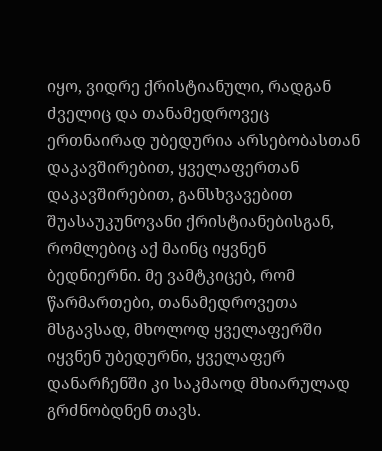იყო, ვიდრე ქრისტიანული, რადგან
ძველიც და თანამედროვეც
ერთნაირად უბედურია არსებობასთან
დაკავშირებით, ყველაფერთან
დაკავშირებით, განსხვავებით
შუასაუკუნოვანი ქრისტიანებისგან,
რომლებიც აქ მაინც იყვნენ
ბედნიერნი. მე ვამტკიცებ, რომ
წარმართები, თანამედროვეთა
მსგავსად, მხოლოდ ყველაფერში
იყვნენ უბედურნი, ყველაფერ
დანარჩენში კი საკმაოდ მხიარულად
გრძნობდნენ თავს.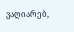ვაღიარებ,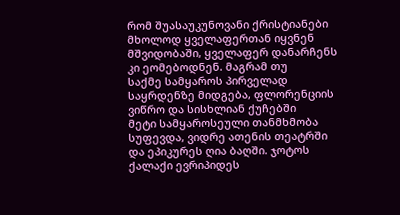რომ შუასაუკუნოვანი ქრისტიანები
მხოლოდ ყველაფერთან იყვნენ
მშვიდობაში, ყველაფერ დანარჩენს
კი ეომებოდნენ. მაგრამ თუ
საქმე სამყაროს პირველად
საყრდენზე მიდგება, ფლორენციის
ვიწრო და სისხლიან ქუჩებში
მეტი სამყაროსეული თანმხმობა
სუფევდა, ვიდრე ათენის თეატრში
და ეპიკურეს ღია ბაღში. ჯოტოს
ქალაქი ევრიპიდეს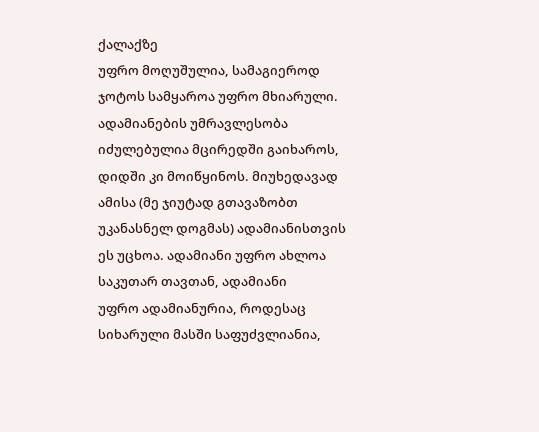ქალაქზე
უფრო მოღუშულია, სამაგიეროდ
ჯოტოს სამყაროა უფრო მხიარული.
ადამიანების უმრავლესობა
იძულებულია მცირედში გაიხაროს,
დიდში კი მოიწყინოს. მიუხედავად
ამისა (მე ჯიუტად გთავაზობთ
უკანასნელ დოგმას) ადამიანისთვის
ეს უცხოა. ადამიანი უფრო ახლოა
საკუთარ თავთან, ადამიანი
უფრო ადამიანურია, როდესაც
სიხარული მასში საფუძვლიანია,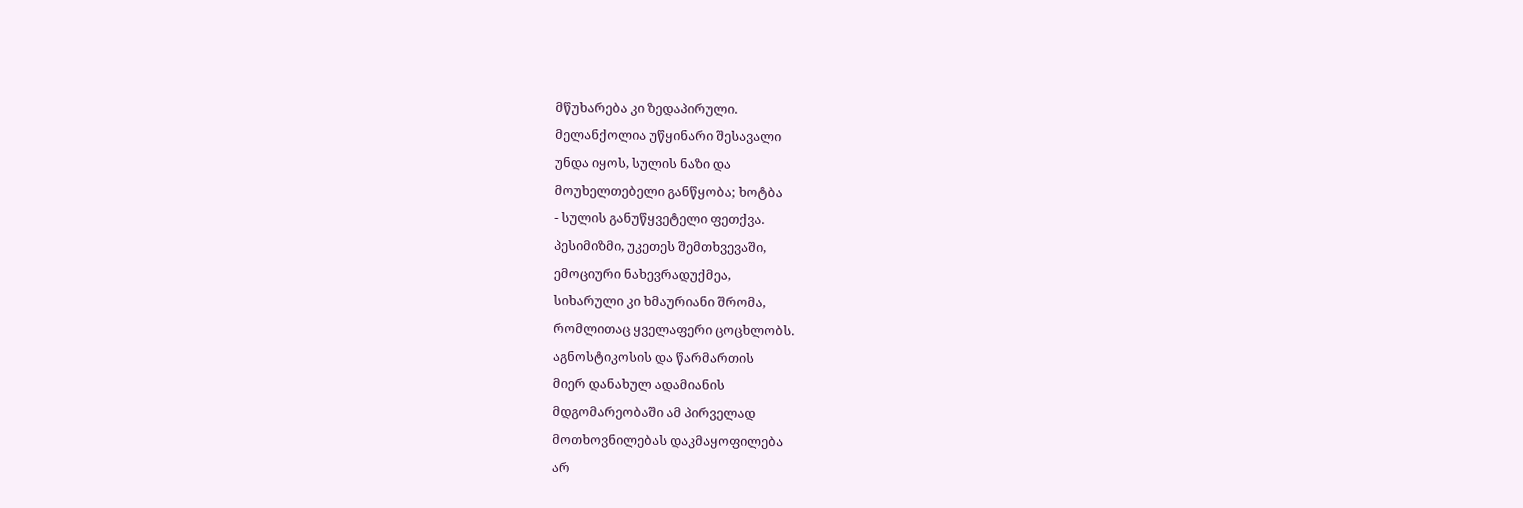მწუხარება კი ზედაპირული.
მელანქოლია უწყინარი შესავალი
უნდა იყოს, სულის ნაზი და
მოუხელთებელი განწყობა; ხოტბა
- სულის განუწყვეტელი ფეთქვა.
პესიმიზმი, უკეთეს შემთხვევაში,
ემოციური ნახევრადუქმეა,
სიხარული კი ხმაურიანი შრომა,
რომლითაც ყველაფერი ცოცხლობს.
აგნოსტიკოსის და წარმართის
მიერ დანახულ ადამიანის
მდგომარეობაში ამ პირველად
მოთხოვნილებას დაკმაყოფილება
არ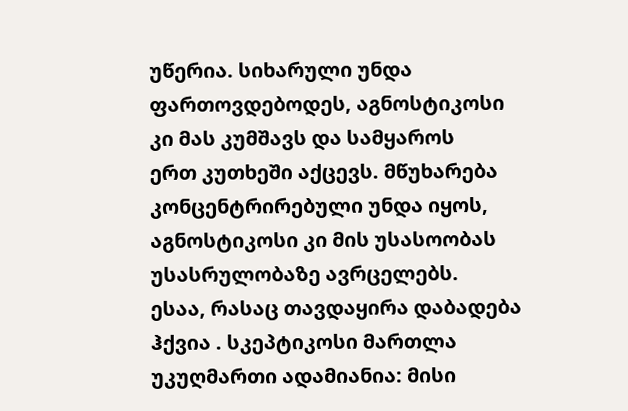უწერია. სიხარული უნდა
ფართოვდებოდეს, აგნოსტიკოსი
კი მას კუმშავს და სამყაროს
ერთ კუთხეში აქცევს. მწუხარება
კონცენტრირებული უნდა იყოს,
აგნოსტიკოსი კი მის უსასოობას
უსასრულობაზე ავრცელებს.
ესაა, რასაც თავდაყირა დაბადება
ჰქვია . სკეპტიკოსი მართლა
უკუღმართი ადამიანია: მისი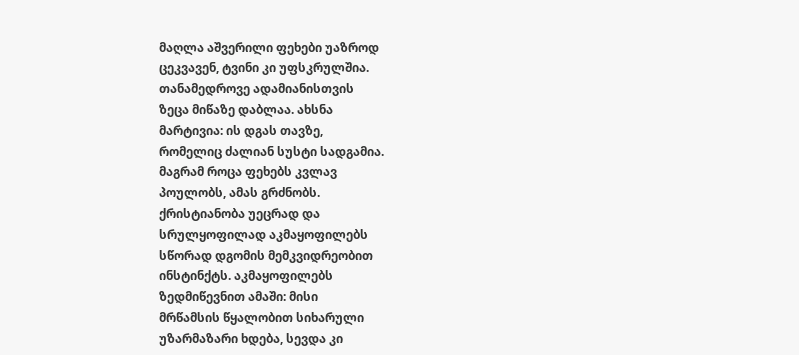მაღლა აშვერილი ფეხები უაზროდ
ცეკვავენ, ტვინი კი უფსკრულშია.
თანამედროვე ადამიანისთვის
ზეცა მიწაზე დაბლაა. ახსნა
მარტივია: ის დგას თავზე,
რომელიც ძალიან სუსტი სადგამია.
მაგრამ როცა ფეხებს კვლავ
პოულობს, ამას გრძნობს.
ქრისტიანობა უეცრად და
სრულყოფილად აკმაყოფილებს
სწორად დგომის მემკვიდრეობით
ინსტინქტს. აკმაყოფილებს
ზედმიწევნით ამაში: მისი
მრწამსის წყალობით სიხარული
უზარმაზარი ხდება, სევდა კი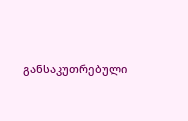განსაკუთრებული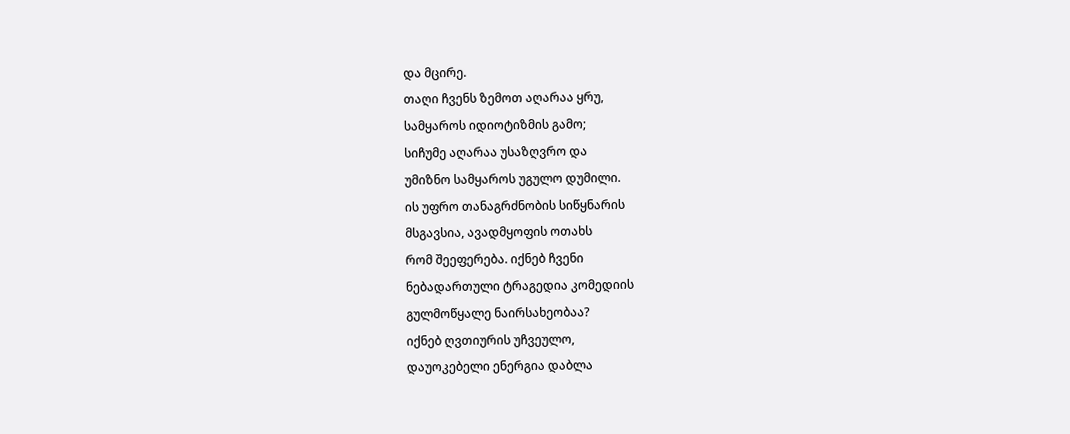და მცირე.
თაღი ჩვენს ზემოთ აღარაა ყრუ,
სამყაროს იდიოტიზმის გამო;
სიჩუმე აღარაა უსაზღვრო და
უმიზნო სამყაროს უგულო დუმილი.
ის უფრო თანაგრძნობის სიწყნარის
მსგავსია, ავადმყოფის ოთახს
რომ შეეფერება. იქნებ ჩვენი
ნებადართული ტრაგედია კომედიის
გულმოწყალე ნაირსახეობაა?
იქნებ ღვთიურის უჩვეულო,
დაუოკებელი ენერგია დაბლა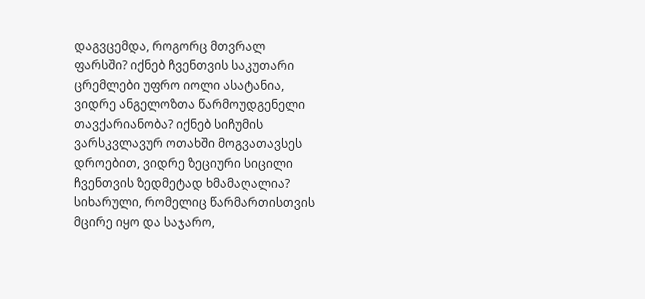დაგვცემდა, როგორც მთვრალ
ფარსში? იქნებ ჩვენთვის საკუთარი
ცრემლები უფრო იოლი ასატანია,
ვიდრე ანგელოზთა წარმოუდგენელი
თავქარიანობა? იქნებ სიჩუმის
ვარსკვლავურ ოთახში მოგვათავსეს
დროებით, ვიდრე ზეციური სიცილი
ჩვენთვის ზედმეტად ხმამაღალია?
სიხარული, რომელიც წარმართისთვის
მცირე იყო და საჯარო,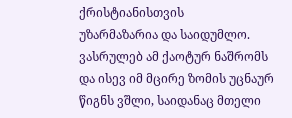ქრისტიანისთვის
უზარმაზარია და საიდუმლო.
ვასრულებ ამ ქაოტურ ნაშრომს
და ისევ იმ მცირე ზომის უცნაურ
წიგნს ვშლი, საიდანაც მთელი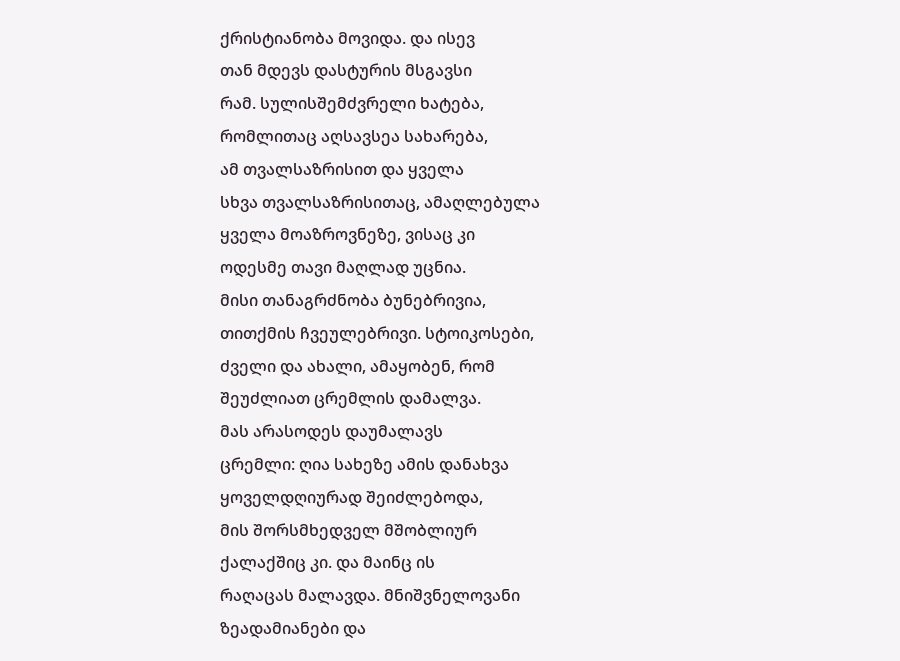ქრისტიანობა მოვიდა. და ისევ
თან მდევს დასტურის მსგავსი
რამ. სულისშემძვრელი ხატება,
რომლითაც აღსავსეა სახარება,
ამ თვალსაზრისით და ყველა
სხვა თვალსაზრისითაც, ამაღლებულა
ყველა მოაზროვნეზე, ვისაც კი
ოდესმე თავი მაღლად უცნია.
მისი თანაგრძნობა ბუნებრივია,
თითქმის ჩვეულებრივი. სტოიკოსები,
ძველი და ახალი, ამაყობენ, რომ
შეუძლიათ ცრემლის დამალვა.
მას არასოდეს დაუმალავს
ცრემლი: ღია სახეზე ამის დანახვა
ყოველდღიურად შეიძლებოდა,
მის შორსმხედველ მშობლიურ
ქალაქშიც კი. და მაინც ის
რაღაცას მალავდა. მნიშვნელოვანი
ზეადამიანები და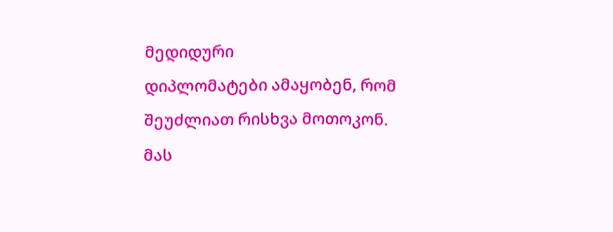მედიდური
დიპლომატები ამაყობენ, რომ
შეუძლიათ რისხვა მოთოკონ.
მას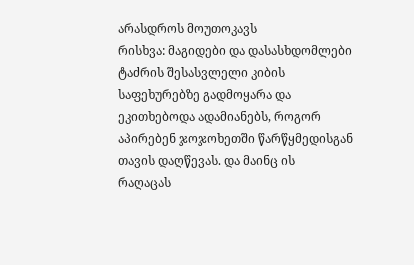არასდროს მოუთოკავს
რისხვა: მაგიდები და დასასხდომლები
ტაძრის შესასვლელი კიბის
საფეხურებზე გადმოყარა და
ეკითხებოდა ადამიანებს, როგორ
აპირებენ ჯოჯოხეთში წარწყმედისგან
თავის დაღწევას. და მაინც ის
რაღაცას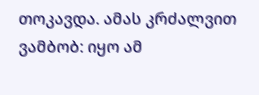თოკავდა. ამას კრძალვით
ვამბობ: იყო ამ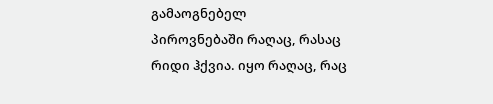გამაოგნებელ
პიროვნებაში რაღაც, რასაც
რიდი ჰქვია. იყო რაღაც, რაც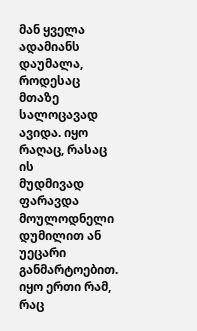მან ყველა ადამიანს დაუმალა,
როდესაც მთაზე სალოცავად
ავიდა. იყო რაღაც, რასაც ის
მუდმივად ფარავდა მოულოდნელი
დუმილით ან უეცარი განმარტოებით.
იყო ერთი რამ, რაც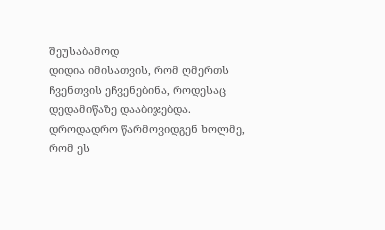შეუსაბამოდ
დიდია იმისათვის, რომ ღმერთს
ჩვენთვის ეჩვენებინა, როდესაც
დედამიწაზე დააბიჯებდა.
დროდადრო წარმოვიდგენ ხოლმე,
რომ ეს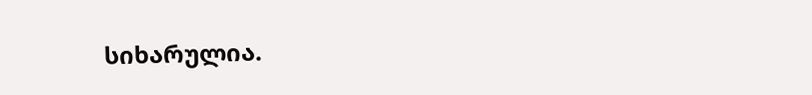სიხარულია.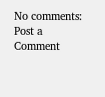No comments:
Post a Comment